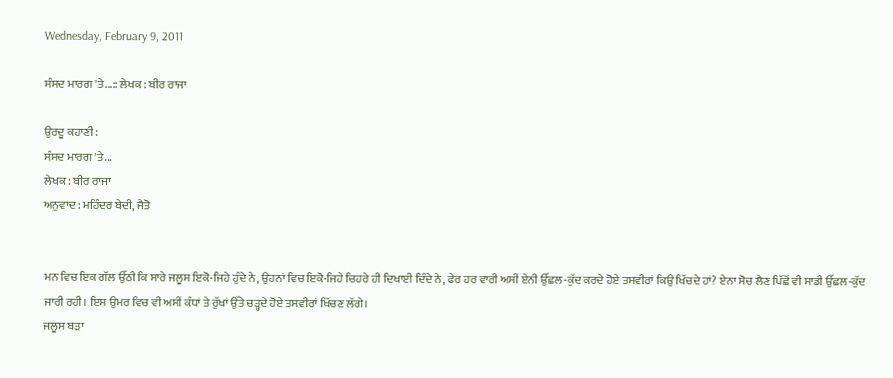Wednesday, February 9, 2011

ਸੰਸਦ ਮਾਰਗ 'ਤੇ...:: ਲੇਖਕ : ਬੀਰ ਰਾਜਾ

ਉਰਦੂ ਕਹਾਣੀ :
ਸੰਸਦ ਮਾਰਗ 'ਤੇ...
ਲੇਖਕ : ਬੀਰ ਰਾਜਾ
ਅਨੁਵਾਦ : ਮਹਿੰਦਰ ਬੇਦੀ, ਜੈਤੋ


ਮਨ ਵਿਚ ਇਕ ਗੱਲ ਉੱਠੀ ਕਿ ਸਾਰੇ ਜਲੂਸ ਇਕੋ-ਜਿਹੇ ਹੁੰਦੇ ਨੇ, ਉਹਨਾਂ ਵਿਚ ਇਕੋ-ਜਿਹੇ ਚਿਹਰੇ ਹੀ ਦਿਖਾਈ ਦਿੰਦੇ ਨੇ, ਫੇਰ ਹਰ ਵਾਰੀ ਅਸੀਂ ਏਨੀ ਉੱਛਲ-ਕੁੱਦ ਕਰਦੇ ਹੋਏ ਤਸਵੀਰਾਂ ਕਿਉਂ ਖਿੱਚਦੇ ਹਾਂ? ਏਨਾ ਸੋਚ ਲੈਣ ਪਿੱਛੋਂ ਵੀ ਸਾਡੀ ਉੱਛਲ-ਕੁੱਦ ਜਾਰੀ ਰਹੀ। ਇਸ ਉਮਰ ਵਿਚ ਵੀ ਅਸੀਂ ਕੰਧਾਂ ਤੇ ਰੁੱਖਾਂ ਉੱਤੇ ਚੜ੍ਹਦੇ ਹੋਏ ਤਸਵੀਰਾਂ ਖਿੱਚਣ ਲੱਗੇ।
ਜਲੂਸ ਬੜਾ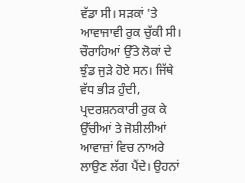ਵੱਡਾ ਸੀ। ਸੜਕਾਂ 'ਤੇ ਆਵਾਜਾਵੀ ਰੁਕ ਚੁੱਕੀ ਸੀ। ਚੌਰਾਹਿਆਂ ਉੱਤੇ ਲੋਕਾਂ ਦੇ ਝੁੰਡ ਜੁੜੇ ਹੋਏ ਸਨ। ਜਿੱਥੇ ਵੱਧ ਭੀੜ ਹੁੰਦੀ, ਪ੍ਰਦਰਸ਼ਨਕਾਰੀ ਰੁਕ ਕੇ ਉੱਚੀਆਂ ਤੇ ਜੋਸ਼ੀਲੀਆਂ ਆਵਾਜ਼ਾਂ ਵਿਚ ਨਾਅਰੇ ਲਾਉਣ ਲੱਗ ਪੈਂਦੇ। ਉਹਨਾਂ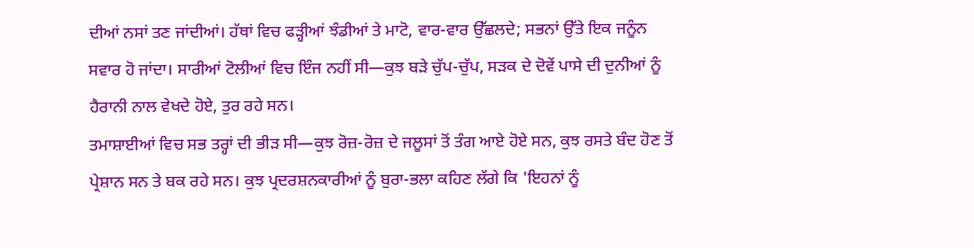ਦੀਆਂ ਨਸਾਂ ਤਣ ਜਾਂਦੀਆਂ। ਹੱਥਾਂ ਵਿਚ ਫੜ੍ਹੀਆਂ ਝੰਡੀਆਂ ਤੇ ਮਾਟੋ, ਵਾਰ-ਵਾਰ ਉੱਛਲਦੇ; ਸਭਨਾਂ ਉੱਤੇ ਇਕ ਜਨੂੰਨ ਸਵਾਰ ਹੋ ਜਾਂਦਾ। ਸਾਰੀਆਂ ਟੋਲੀਆਂ ਵਿਚ ਇੰਜ ਨਹੀਂ ਸੀ—ਕੁਝ ਬੜੇ ਚੁੱਪ-ਚੁੱਪ, ਸੜਕ ਦੇ ਦੋਵੇਂ ਪਾਸੇ ਦੀ ਦੁਨੀਆਂ ਨੂੰ ਹੈਰਾਨੀ ਨਾਲ ਵੇਖਦੇ ਹੋਏ, ਤੁਰ ਰਹੇ ਸਨ।
ਤਮਾਸ਼ਾਈਆਂ ਵਿਚ ਸਭ ਤਰ੍ਹਾਂ ਦੀ ਭੀੜ ਸੀ—ਕੁਝ ਰੋਜ਼-ਰੋਜ਼ ਦੇ ਜਲੂਸਾਂ ਤੋਂ ਤੰਗ ਆਏ ਹੋਏ ਸਨ, ਕੁਝ ਰਸਤੇ ਬੰਦ ਹੋਣ ਤੋਂ ਪ੍ਰੇਸ਼ਾਨ ਸਨ ਤੇ ਬਕ ਰਹੇ ਸਨ। ਕੁਝ ਪ੍ਰਦਰਸ਼ਨਕਾਰੀਆਂ ਨੂੰ ਬੁਰਾ-ਭਲਾ ਕਹਿਣ ਲੱਗੇ ਕਿ 'ਇਹਨਾਂ ਨੂੰ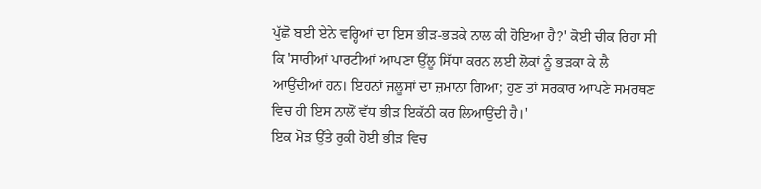ਪੁੱਛੋ ਬਈ ਏਨੇ ਵਰ੍ਹਿਆਂ ਦਾ ਇਸ ਭੀੜ-ਭੜਕੇ ਨਾਲ ਕੀ ਹੋਇਆ ਹੈ?' ਕੋਈ ਚੀਕ ਰਿਹਾ ਸੀ ਕਿ 'ਸਾਰੀਆਂ ਪਾਰਟੀਆਂ ਆਪਣਾ ਉੱਲੂ ਸਿੱਧਾ ਕਰਨ ਲਈ ਲੋਕਾਂ ਨੂੰ ਭੜਕਾ ਕੇ ਲੈ ਆਉਂਦੀਆਂ ਹਨ। ਇਹਨਾਂ ਜਲੂਸਾਂ ਦਾ ਜ਼ਮਾਨਾ ਗਿਆ; ਹੁਣ ਤਾਂ ਸਰਕਾਰ ਆਪਣੇ ਸਮਰਥਣ ਵਿਚ ਹੀ ਇਸ ਨਾਲੋਂ ਵੱਧ ਭੀੜ ਇਕੱਠੀ ਕਰ ਲਿਆਉਂਦੀ ਹੈ।'
ਇਕ ਮੋੜ ਉੱਤੇ ਰੁਕੀ ਹੋਈ ਭੀੜ ਵਿਚ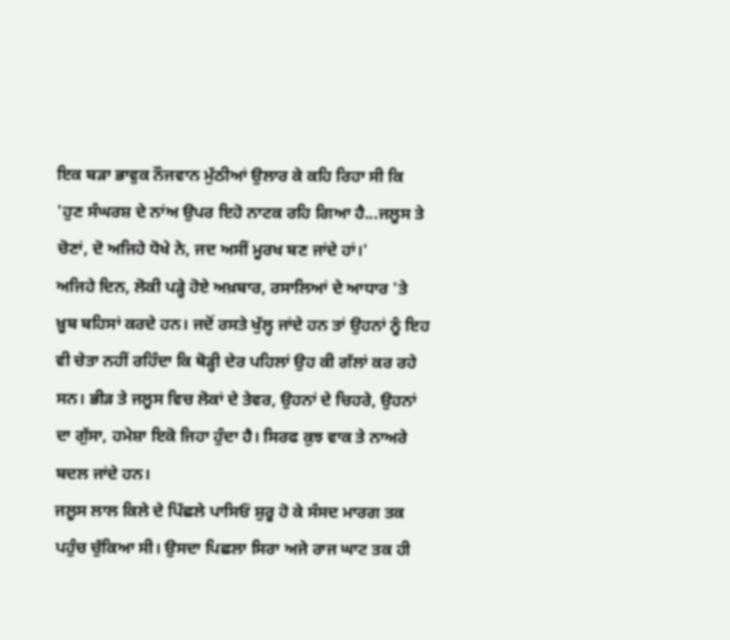ਇਕ ਬੜਾ ਭਾਵੁਕ ਨੌਜਵਾਨ ਮੁੱਠੀਆਂ ਉਲਾਰ ਕੇ ਕਹਿ ਰਿਹਾ ਸੀ ਕਿ 'ਹੁਣ ਸੰਘਰਸ਼ ਦੇ ਨਾਂਅ ਉਪਰ ਇਹੋ ਨਾਟਕ ਰਹਿ ਗਿਆ ਹੈ...ਜਲੂਸ ਤੇ ਚੋਣਾਂ, ਦੋ ਅਜਿਹੇ ਧੋਖੇ ਨੇ, ਜਦ ਅਸੀਂ ਮੂਰਖ ਬਣ ਜਾਂਦੇ ਹਾਂ।'
ਅਜਿਹੇ ਦਿਨ, ਲੋਕੀ ਪੜ੍ਹੇ ਹੋਏ ਅਖ਼ਬਾਰ, ਰਸਾਲਿਆਂ ਦੇ ਆਧਾਰ 'ਤੇ ਖ਼ੂਬ ਬਹਿਸਾਂ ਕਰਦੇ ਹਨ। ਜਦੋਂ ਰਸਤੇ ਖੁੱਲ੍ਹ ਜਾਂਦੇ ਹਨ ਤਾਂ ਉਹਨਾਂ ਨੂੰ ਇਹ ਵੀ ਚੇਤਾ ਨਹੀਂ ਰਹਿੰਦਾ ਕਿ ਥੋੜ੍ਹੀ ਦੇਰ ਪਹਿਲਾਂ ਉਹ ਕੀ ਗੱਲਾਂ ਕਰ ਰਹੇ ਸਨ। ਭੀੜ ਤੇ ਜਲੂਸ ਵਿਚ ਲੋਕਾਂ ਦੇ ਤੇਵਰ, ਉਹਨਾਂ ਦੇ ਚਿਹਰੇ, ਉਹਨਾਂ ਦਾ ਗੁੱਸਾ, ਹਮੇਸ਼ਾ ਇਕੋ ਜਿਹਾ ਹੁੰਦਾ ਹੈ। ਸਿਰਫ ਕੁਝ ਵਾਕ ਤੇ ਨਾਅਰੇ ਬਦਲ ਜਾਂਦੇ ਹਨ।
ਜਲੂਸ ਲਾਲ ਕਿਲੇ ਦੇ ਪਿੱਛਲੇ ਪਾਸਿਓਂ ਸ਼ੁਰੂ ਹੋ ਕੇ ਸੰਸਦ ਮਾਰਗ ਤਕ ਪਹੁੰਚ ਚੁੱਕਿਆ ਸੀ। ਉਸਦਾ ਪਿਛਲਾ ਸਿਰਾ ਅਜੇ ਰਾਜ ਘਾਟ ਤਕ ਹੀ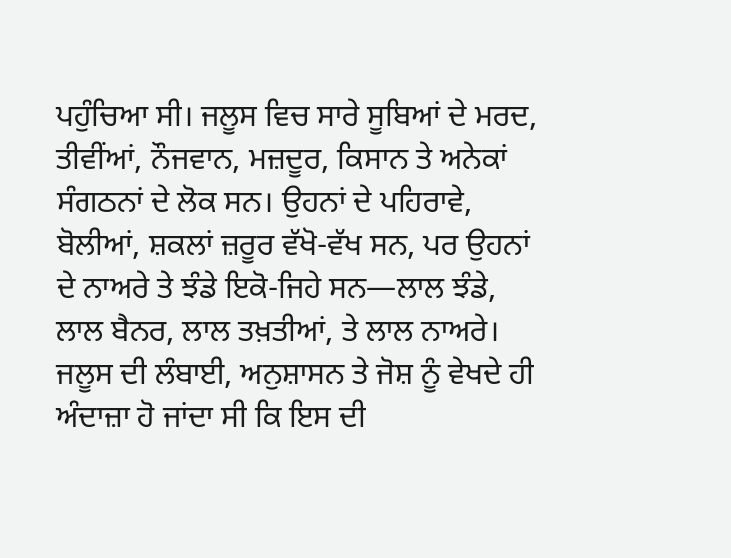ਪਹੁੰਚਿਆ ਸੀ। ਜਲੂਸ ਵਿਚ ਸਾਰੇ ਸੂਬਿਆਂ ਦੇ ਮਰਦ, ਤੀਵੀਂਆਂ, ਨੌਜਵਾਨ, ਮਜ਼ਦੂਰ, ਕਿਸਾਨ ਤੇ ਅਨੇਕਾਂ ਸੰਗਠਨਾਂ ਦੇ ਲੋਕ ਸਨ। ਉਹਨਾਂ ਦੇ ਪਹਿਰਾਵੇ, ਬੋਲੀਆਂ, ਸ਼ਕਲਾਂ ਜ਼ਰੂਰ ਵੱਖੋ-ਵੱਖ ਸਨ, ਪਰ ਉਹਨਾਂ ਦੇ ਨਾਅਰੇ ਤੇ ਝੰਡੇ ਇਕੋ-ਜਿਹੇ ਸਨ—ਲਾਲ ਝੰਡੇ, ਲਾਲ ਬੈਨਰ, ਲਾਲ ਤਖ਼ਤੀਆਂ, ਤੇ ਲਾਲ ਨਾਅਰੇ।
ਜਲੂਸ ਦੀ ਲੰਬਾਈ, ਅਨੁਸ਼ਾਸਨ ਤੇ ਜੋਸ਼ ਨੂੰ ਵੇਖਦੇ ਹੀ ਅੰਦਾਜ਼ਾ ਹੋ ਜਾਂਦਾ ਸੀ ਕਿ ਇਸ ਦੀ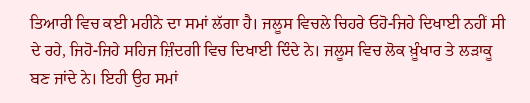ਤਿਆਰੀ ਵਿਚ ਕਈ ਮਹੀਨੇ ਦਾ ਸਮਾਂ ਲੱਗਾ ਹੈ। ਜਲੂਸ ਵਿਚਲੇ ਚਿਹਰੇ ਓਹੋ-ਜਿਹੇ ਦਿਖਾਈ ਨਹੀਂ ਸੀ ਦੇ ਰਹੇ, ਜਿਹੋ-ਜਿਹੇ ਸਹਿਜ ਜ਼ਿੰਦਗੀ ਵਿਚ ਦਿਖਾਈ ਦਿੰਦੇ ਨੇ। ਜਲੂਸ ਵਿਚ ਲੋਕ ਖ਼ੂੰਖਾਰ ਤੇ ਲੜਾਕੂ ਬਣ ਜਾਂਦੇ ਨੇ। ਇਹੀ ਉਹ ਸਮਾਂ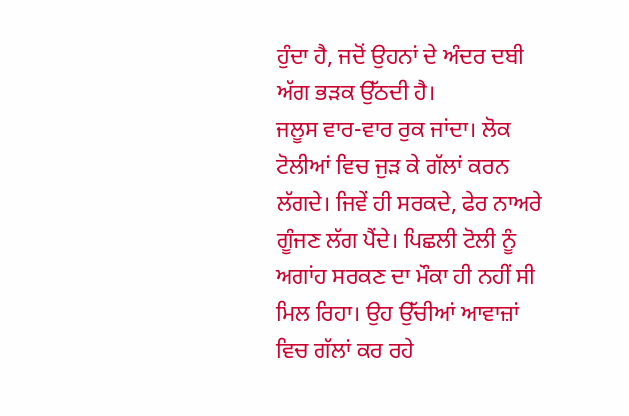ਹੁੰਦਾ ਹੈ, ਜਦੋਂ ਉਹਨਾਂ ਦੇ ਅੰਦਰ ਦਬੀ ਅੱਗ ਭੜਕ ਉੱਠਦੀ ਹੈ।
ਜਲੂਸ ਵਾਰ-ਵਾਰ ਰੁਕ ਜਾਂਦਾ। ਲੋਕ ਟੋਲੀਆਂ ਵਿਚ ਜੁੜ ਕੇ ਗੱਲਾਂ ਕਰਨ ਲੱਗਦੇ। ਜਿਵੇਂ ਹੀ ਸਰਕਦੇ, ਫੇਰ ਨਾਅਰੇ ਗੂੰਜਣ ਲੱਗ ਪੈਂਦੇ। ਪਿਛਲੀ ਟੋਲੀ ਨੂੰ ਅਗਾਂਹ ਸਰਕਣ ਦਾ ਮੌਕਾ ਹੀ ਨਹੀਂ ਸੀ ਮਿਲ ਰਿਹਾ। ਉਹ ਉੱਚੀਆਂ ਆਵਾਜ਼ਾਂ ਵਿਚ ਗੱਲਾਂ ਕਰ ਰਹੇ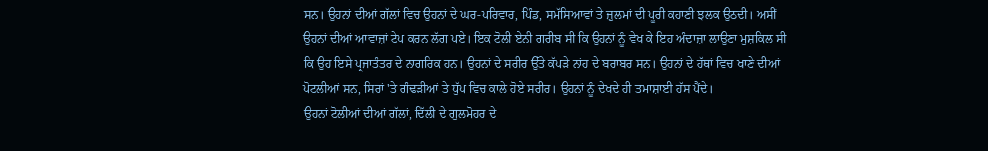ਸਨ। ਉਹਨਾਂ ਦੀਆਂ ਗੱਲਾਂ ਵਿਚ ਉਹਨਾਂ ਦੇ ਘਰ-ਪਰਿਵਾਰ, ਪਿੰਡ, ਸਮੱਸਿਆਵਾਂ ਤੇ ਜ਼ੁਲਮਾਂ ਦੀ ਪੂਰੀ ਕਹਾਣੀ ਝਲਕ ਉਠਦੀ। ਅਸੀਂ ਉਹਨਾਂ ਦੀਆਂ ਆਵਾਜ਼ਾਂ ਟੇਪ ਕਰਨ ਲੱਗ ਪਏ। ਇਕ ਟੋਲੀ ਏਨੀ ਗਰੀਬ ਸੀ ਕਿ ਉਹਨਾਂ ਨੂੰ ਵੇਖ ਕੇ ਇਹ ਅੰਦਾਜ਼ਾ ਲਾਉਣਾ ਮੁਸ਼ਕਿਲ ਸੀ ਕਿ ਉਹ ਇਸੇ ਪ੍ਰਜਾਤੰਤਰ ਦੇ ਨਾਗਰਿਕ ਹਨ। ਉਹਨਾਂ ਦੇ ਸਰੀਰ ਉੱਤੇ ਕੱਪੜੇ ਨਾਂਹ ਦੇ ਬਰਾਬਰ ਸਨ। ਉਹਨਾਂ ਦੇ ਹੱਥਾਂ ਵਿਚ ਖਾਣੇ ਦੀਆਂ ਪੋਟਲੀਆਂ ਸਨ, ਸਿਰਾਂ 'ਤੇ ਗੰਢੜੀਆਂ ਤੇ ਧੁੱਪ ਵਿਚ ਕਾਲੇ ਹੋਏ ਸਰੀਰ। ਉਹਨਾਂ ਨੂੰ ਦੇਖਦੇ ਹੀ ਤਮਾਸ਼ਾਈ ਹੱਸ ਪੈਂਦੇ।
ਉਹਨਾਂ ਟੋਲੀਆਂ ਦੀਆਂ ਗੱਲਾਂ, ਦਿੱਲੀ ਦੇ ਗੁਲਮੋਹਰ ਦੇ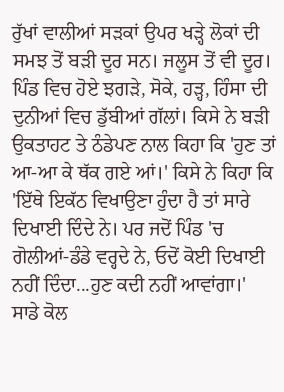ਰੁੱਖਾਂ ਵਾਲੀਆਂ ਸੜਕਾਂ ਉਪਰ ਖੜ੍ਹੇ ਲੋਕਾਂ ਦੀ ਸਮਝ ਤੋਂ ਬੜੀ ਦੂਰ ਸਨ। ਜਲੂਸ ਤੋਂ ਵੀ ਦੂਰ। ਪਿੰਡ ਵਿਚ ਹੋਏ ਝਗੜੇ, ਸੋਕੇ, ਹੜ੍ਹ, ਹਿੰਸਾ ਦੀ ਦੁਨੀਆਂ ਵਿਚ ਡੁੱਬੀਆਂ ਗੱਲਾਂ। ਕਿਸੇ ਨੇ ਬੜੀ ਉਕਤਾਹਟ ਤੇ ਠੰਡੇਪਣ ਨਾਲ ਕਿਹਾ ਕਿ 'ਹੁਣ ਤਾਂ ਆ-ਆ ਕੇ ਥੱਕ ਗਏ ਆਂ।' ਕਿਸੇ ਨੇ ਕਿਹਾ ਕਿ 'ਇੱਥੇ ਇਕੱਠ ਵਿਖਾਉਣਾ ਹੁੰਦਾ ਹੈ ਤਾਂ ਸਾਰੇ ਦਿਖਾਈ ਦਿੰਦੇ ਨੇ। ਪਰ ਜਦੋਂ ਪਿੰਡ 'ਚ ਗੋਲੀਆਂ-ਡੰਡੇ ਵਰ੍ਹਦੇ ਨੇ, ਓਦੋਂ ਕੋਈ ਦਿਖਾਈ ਨਹੀਂ ਦਿੰਦਾ...ਹੁਣ ਕਦੀ ਨਹੀਂ ਆਵਾਂਗਾ।'
ਸਾਡੇ ਕੋਲ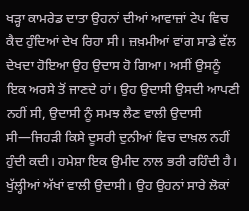ਖੜ੍ਹਾ ਕਾਮਰੇਡ ਦਾਤਾ ਉਹਨਾਂ ਦੀਆਂ ਆਵਾਜ਼ਾਂ ਟੇਪ ਵਿਚ ਕੈਦ ਹੁੰਦਿਆਂ ਦੇਖ ਰਿਹਾ ਸੀ। ਜ਼ਖ਼ਮੀਆਂ ਵਾਂਗ ਸਾਡੇ ਵੱਲ ਦੇਖਦਾ ਹੋਇਆ ਉਹ ਉਦਾਸ ਹੋ ਗਿਆ। ਅਸੀਂ ਉਸਨੂੰ ਇਕ ਅਰਸੇ ਤੋਂ ਜਾਣਦੇ ਹਾਂ। ਉਹ ਉਦਾਸੀ ਉਸਦੀ ਆਪਣੀ ਨਹੀਂ ਸੀ, ਉਦਾਸੀ ਨੂੰ ਸਮਝ ਲੈਣ ਵਾਲੀ ਉਦਾਸੀ ਸੀ—ਜਿਹੜੀ ਕਿਸੇ ਦੂਸਰੀ ਦੁਨੀਆਂ ਵਿਚ ਦਾਖ਼ਲ ਨਹੀਂ ਹੁੰਦੀ ਕਦੀ। ਹਮੇਸ਼ਾ ਇਕ ਉਮੀਦ ਨਾਲ ਭਰੀ ਰਹਿੰਦੀ ਹੈ। ਖੁੱਲ੍ਹੀਆਂ ਅੱਖਾਂ ਵਾਲੀ ਉਦਾਸੀ। ਉਹ ਉਹਨਾਂ ਸਾਰੇ ਲੋਕਾਂ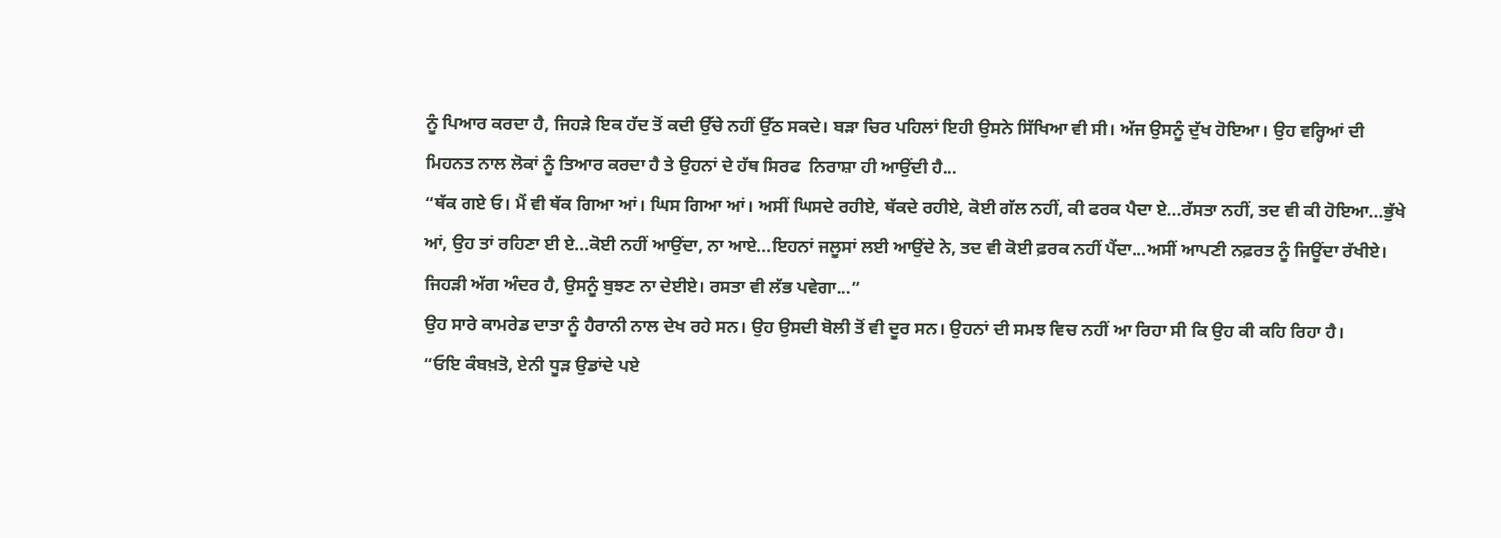ਨੂੰ ਪਿਆਰ ਕਰਦਾ ਹੈ, ਜਿਹੜੇ ਇਕ ਹੱਦ ਤੋਂ ਕਦੀ ਉੱਚੇ ਨਹੀਂ ਉੱਠ ਸਕਦੇ। ਬੜਾ ਚਿਰ ਪਹਿਲਾਂ ਇਹੀ ਉਸਨੇ ਸਿੱਖਿਆ ਵੀ ਸੀ। ਅੱਜ ਉਸਨੂੰ ਦੁੱਖ ਹੋਇਆ। ਉਹ ਵਰ੍ਹਿਆਂ ਦੀ ਮਿਹਨਤ ਨਾਲ ਲੋਕਾਂ ਨੂੰ ਤਿਆਰ ਕਰਦਾ ਹੈ ਤੇ ਉਹਨਾਂ ਦੇ ਹੱਥ ਸਿਰਫ  ਨਿਰਾਸ਼ਾ ਹੀ ਆਉਂਦੀ ਹੈ...
“ਥੱਕ ਗਏ ਓ। ਮੈਂ ਵੀ ਥੱਕ ਗਿਆ ਆਂ। ਘਿਸ ਗਿਆ ਆਂ। ਅਸੀਂ ਘਿਸਦੇ ਰਹੀਏ, ਥੱਕਦੇ ਰਹੀਏ, ਕੋਈ ਗੱਲ ਨਹੀਂ, ਕੀ ਫਰਕ ਪੈਦਾ ਏ...ਰੱਸਤਾ ਨਹੀਂ, ਤਦ ਵੀ ਕੀ ਹੋਇਆ...ਭੁੱਖੇ ਆਂ, ਉਹ ਤਾਂ ਰਹਿਣਾ ਈ ਏ...ਕੋਈ ਨਹੀਂ ਆਉਂਦਾ, ਨਾ ਆਏ...ਇਹਨਾਂ ਜਲੂਸਾਂ ਲਈ ਆਉਂਦੇ ਨੇ, ਤਦ ਵੀ ਕੋਈ ਫ਼ਰਕ ਨਹੀਂ ਪੈਂਦਾ...ਅਸੀਂ ਆਪਣੀ ਨਫ਼ਰਤ ਨੂੰ ਜਿਊਂਦਾ ਰੱਖੀਏ। ਜਿਹੜੀ ਅੱਗ ਅੰਦਰ ਹੈ, ਉਸਨੂੰ ਬੁਝਣ ਨਾ ਦੇਈਏ। ਰਸਤਾ ਵੀ ਲੱਭ ਪਵੇਗਾ...”
ਉਹ ਸਾਰੇ ਕਾਮਰੇਡ ਦਾਤਾ ਨੂੰ ਹੈਰਾਨੀ ਨਾਲ ਦੇਖ ਰਹੇ ਸਨ। ਉਹ ਉਸਦੀ ਬੋਲੀ ਤੋਂ ਵੀ ਦੂਰ ਸਨ। ਉਹਨਾਂ ਦੀ ਸਮਝ ਵਿਚ ਨਹੀਂ ਆ ਰਿਹਾ ਸੀ ਕਿ ਉਹ ਕੀ ਕਹਿ ਰਿਹਾ ਹੈ।
“ਓਇ ਕੰਬਖ਼ਤੋ, ਏਨੀ ਧੂੜ ਉਡਾਂਦੇ ਪਏ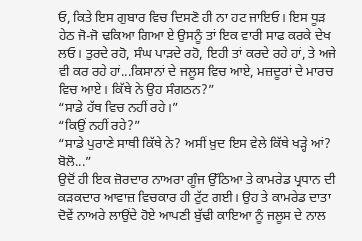ਓ, ਕਿਤੇ ਇਸ ਗੁਬਾਰ ਵਿਚ ਦਿਸਣੋ ਹੀ ਨਾ ਹਟ ਜਾਇਓ। ਇਸ ਧੂੜ ਹੇਠ ਜੋ-ਜੋ ਢਕਿਆ ਗਿਆ ਏ ਉਸਨੂੰ ਤਾਂ ਇਕ ਵਾਰੀ ਸਾਫ ਕਰਕੇ ਦੇਖ ਲਓ। ਤੁਰਦੇ ਰਹੋ, ਸੰਘ ਪਾੜਦੇ ਰਹੋ, ਇਹੀ ਤਾਂ ਕਰਦੇ ਰਹੇ ਹਾਂ, ਤੇ ਅਜੇ ਵੀ ਕਰ ਰਹੇ ਹਾਂ...ਕਿਸਾਨਾਂ ਦੇ ਜਲੂਸ ਵਿਚ ਆਏ, ਮਜ਼ਦੂਰਾਂ ਦੇ ਮਾਰਚ ਵਿਚ ਆਏ। ਕਿੱਥੇ ਨੇ ਉਹ ਸੰਗਠਨ?”
“ਸਾਡੇ ਹੱਥ ਵਿਚ ਨਹੀਂ ਰਹੇ।”
“ਕਿਉਂ ਨਹੀਂ ਰਹੇ?”
“ਸਾਡੇ ਪੁਰਾਣੇ ਸਾਥੀ ਕਿੱਥੇ ਨੇ? ਅਸੀਂ ਖ਼ੁਦ ਇਸ ਵੇਲੇ ਕਿੱਥੇ ਖੜ੍ਹੇ ਆਂ? ਬੋਲੋ...”
ਉਦੋਂ ਹੀ ਇਕ ਜ਼ੋਰਦਾਰ ਨਾਅਰਾ ਗੂੰਜ ਉੱਠਿਆ ਤੇ ਕਾਮਰੇਡ ਪ੍ਰਧਾਨ ਦੀ ਕੜਕਦਾਰ ਆਵਾਜ਼ ਵਿਚਕਾਰ ਹੀ ਟੁੱਟ ਗਈ। ਉਹ ਤੇ ਕਾਮਰੇਡ ਦਾਤਾ ਦੋਵੇਂ ਨਾਅਰੇ ਲਾਉਂਦੇ ਹੋਏ ਆਪਣੀ ਬੁੱਢੀ ਕਾਇਆ ਨੂੰ ਜਲੂਸ ਦੇ ਨਾਲ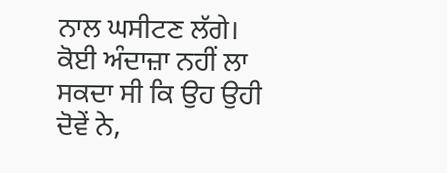ਨਾਲ ਘਸੀਟਣ ਲੱਗੇ। ਕੋਈ ਅੰਦਾਜ਼ਾ ਨਹੀਂ ਲਾ ਸਕਦਾ ਸੀ ਕਿ ਉਹ ਉਹੀ ਦੋਵੇਂ ਨੇ,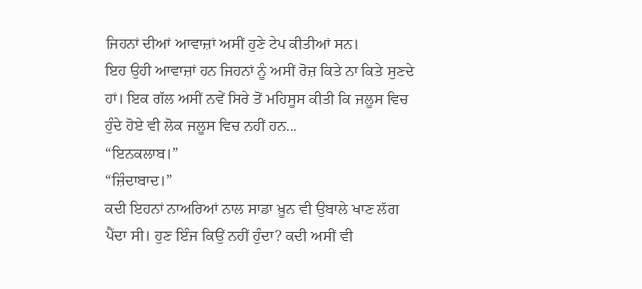ਜਿਹਨਾਂ ਦੀਆਂ ਆਵਾਜ਼ਾਂ ਅਸੀਂ ਹੁਣੇ ਟੇਪ ਕੀਤੀਆਂ ਸਨ।
ਇਹ ਉਹੀ ਆਵਾਜ਼ਾਂ ਹਨ ਜਿਹਨਾਂ ਨੂੰ ਅਸੀਂ ਰੋਜ਼ ਕਿਤੇ ਨਾ ਕਿਤੇ ਸੁਣਦੇ ਹਾਂ। ਇਕ ਗੱਲ ਅਸੀਂ ਨਵੇਂ ਸਿਰੇ ਤੋਂ ਮਹਿਸੂਸ ਕੀਤੀ ਕਿ ਜਲੂਸ ਵਿਚ ਹੁੰਦੇ ਹੋਏ ਵੀ ਲੋਕ ਜਲੂਸ ਵਿਚ ਨਹੀਂ ਹਨ...
“ਇਨਕਲਾਬ।”
“ਜ਼ਿੰਦਾਬਾਦ।”
ਕਦੀ ਇਹਨਾਂ ਨਾਅਰਿਆਂ ਨਾਲ ਸਾਡਾ ਖ਼ੂਨ ਵੀ ਉਬਾਲੇ ਖਾਣ ਲੱਗ ਪੈਂਦਾ ਸੀ। ਹੁਣ ਇੰਜ ਕਿਉਂ ਨਹੀਂ ਹੁੰਦਾ? ਕਦੀ ਅਸੀਂ ਵੀ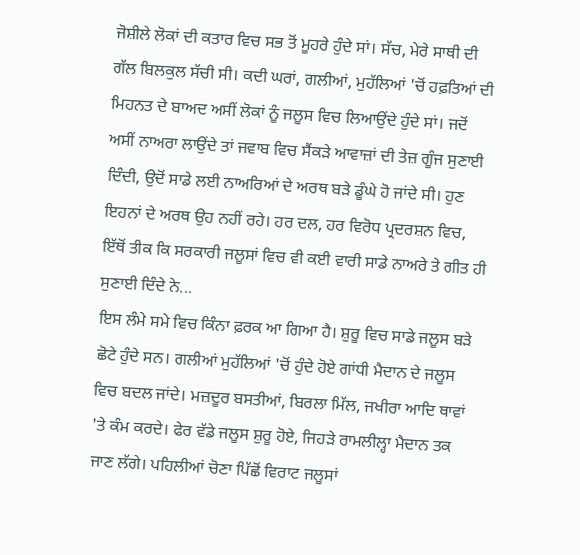ਜੋਸ਼ੀਲੇ ਲੋਕਾਂ ਦੀ ਕਤਾਰ ਵਿਚ ਸਭ ਤੋਂ ਮੂਹਰੇ ਹੁੰਦੇ ਸਾਂ। ਸੱਚ, ਮੇਰੇ ਸਾਥੀ ਦੀ ਗੱਲ ਬਿਲਕੁਲ ਸੱਚੀ ਸੀ। ਕਦੀ ਘਰਾਂ, ਗਲੀਆਂ, ਮੁਹੱਲਿਆਂ 'ਚੋਂ ਹਫ਼ਤਿਆਂ ਦੀ ਮਿਹਨਤ ਦੇ ਬਾਅਦ ਅਸੀਂ ਲੋਕਾਂ ਨੂੰ ਜਲੂਸ ਵਿਚ ਲਿਆਉਂਦੇ ਹੁੰਦੇ ਸਾਂ। ਜਦੋਂ ਅਸੀਂ ਨਾਅਰਾ ਲਾਉਂਦੇ ਤਾਂ ਜਵਾਬ ਵਿਚ ਸੈਂਕੜੇ ਆਵਾਜ਼ਾਂ ਦੀ ਤੇਜ਼ ਗੂੰਜ ਸੁਣਾਈ ਦਿੰਦੀ, ਉਦੋਂ ਸਾਡੇ ਲਈ ਨਾਅਰਿਆਂ ਦੇ ਅਰਥ ਬੜੇ ਡੂੰਘੇ ਹੋ ਜਾਂਦੇ ਸੀ। ਹੁਣ ਇਹਨਾਂ ਦੇ ਅਰਥ ਉਹ ਨਹੀਂ ਰਹੇ। ਹਰ ਦਲ, ਹਰ ਵਿਰੋਧ ਪ੍ਰਦਰਸ਼ਨ ਵਿਚ, ਇੱਥੋਂ ਤੀਕ ਕਿ ਸਰਕਾਰੀ ਜਲੂਸਾਂ ਵਿਚ ਵੀ ਕਈ ਵਾਰੀ ਸਾਡੇ ਨਾਅਰੇ ਤੇ ਗੀਤ ਹੀ ਸੁਣਾਈ ਦਿੰਦੇ ਨੇ...
ਇਸ ਲੰਮੇ ਸਮੇ ਵਿਚ ਕਿੰਨਾ ਫ਼ਰਕ ਆ ਗਿਆ ਹੈ। ਸ਼ੁਰੂ ਵਿਚ ਸਾਡੇ ਜਲੂਸ ਬੜੇ ਛੋਟੇ ਹੁੰਦੇ ਸਨ। ਗਲੀਆਂ ਮੁਹੱਲਿਆਂ 'ਚੋਂ ਹੁੰਦੇ ਹੋਏ ਗਾਂਧੀ ਮੈਦਾਨ ਦੇ ਜਲੂਸ ਵਿਚ ਬਦਲ ਜਾਂਦੇ। ਮਜ਼ਦੂਰ ਬਸਤੀਆਂ, ਬਿਰਲਾ ਮਿੱਲ, ਜਖੀਰਾ ਆਦਿ ਥਾਵਾਂ 'ਤੇ ਕੰਮ ਕਰਦੇ। ਫੇਰ ਵੱਡੇ ਜਲੂਸ ਸ਼ੁਰੂ ਹੋਏ, ਜਿਹੜੇ ਰਾਮਲੀਲ੍ਹਾ ਮੈਦਾਨ ਤਕ ਜਾਣ ਲੱਗੇ। ਪਹਿਲੀਆਂ ਚੋਣਾ ਪਿੱਛੋਂ ਵਿਰਾਟ ਜਲੂਸਾਂ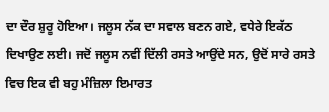ਦਾ ਦੌਰ ਸ਼ੁਰੂ ਹੋਇਆ। ਜਲੂਸ ਨੱਕ ਦਾ ਸਵਾਲ ਬਣਨ ਗਏ, ਵਧੇਰੇ ਇਕੱਠ ਦਿਖਾਉਣ ਲਈ। ਜਦੋਂ ਜਲੂਸ ਨਵੀਂ ਦਿੱਲੀ ਰਸਤੇ ਆਉਂਦੇ ਸਨ, ਉਦੋਂ ਸਾਰੇ ਰਸਤੇ ਵਿਚ ਇਕ ਵੀ ਬਹੁ ਮੰਜ਼ਿਲਾ ਇਮਾਰਤ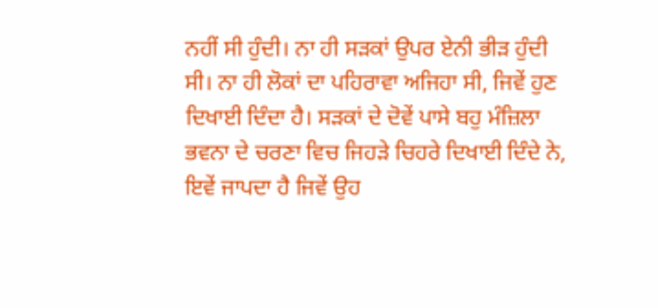ਨਹੀਂ ਸੀ ਹੁੰਦੀ। ਨਾ ਹੀ ਸੜਕਾਂ ਉਪਰ ਏਨੀ ਭੀੜ ਹੁੰਦੀ ਸੀ। ਨਾ ਹੀ ਲੋਕਾਂ ਦਾ ਪਹਿਰਾਵਾ ਅਜਿਹਾ ਸੀ, ਜਿਵੇਂ ਹੁਣ ਦਿਖਾਈ ਦਿੰਦਾ ਹੈ। ਸੜਕਾਂ ਦੇ ਦੋਵੇਂ ਪਾਸੇ ਬਹੁ ਮੰਜ਼ਿਲਾ ਭਵਨਾ ਦੇ ਚਰਣਾ ਵਿਚ ਜਿਹੜੇ ਚਿਹਰੇ ਦਿਖਾਈ ਦਿੰਦੇ ਨੇ, ਇਵੇਂ ਜਾਪਦਾ ਹੈ ਜਿਵੇਂ ਉਹ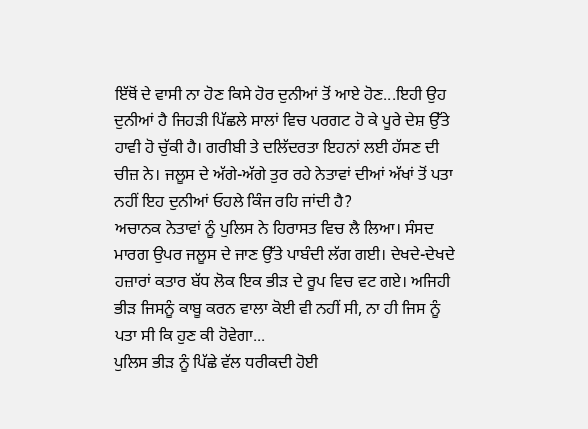ਇੱਥੋਂ ਦੇ ਵਾਸੀ ਨਾ ਹੋਣ ਕਿਸੇ ਹੋਰ ਦੁਨੀਆਂ ਤੋਂ ਆਏ ਹੋਣ...ਇਹੀ ਉਹ ਦੁਨੀਆਂ ਹੈ ਜਿਹੜੀ ਪਿੱਛਲੇ ਸਾਲਾਂ ਵਿਚ ਪਰਗਟ ਹੋ ਕੇ ਪੂਰੇ ਦੇਸ਼ ਉੱਤੇ ਹਾਵੀ ਹੋ ਚੁੱਕੀ ਹੈ। ਗਰੀਬੀ ਤੇ ਦਲਿੱਦਰਤਾ ਇਹਨਾਂ ਲਈ ਹੱਸਣ ਦੀ ਚੀਜ਼ ਨੇ। ਜਲੂਸ ਦੇ ਅੱਗੇ-ਅੱਗੇ ਤੁਰ ਰਹੇ ਨੇਤਾਵਾਂ ਦੀਆਂ ਅੱਖਾਂ ਤੋਂ ਪਤਾ ਨਹੀਂ ਇਹ ਦੁਨੀਆਂ ਓਹਲੇ ਕਿੰਜ ਰਹਿ ਜਾਂਦੀ ਹੈ?
ਅਚਾਨਕ ਨੇਤਾਵਾਂ ਨੂੰ ਪੁਲਿਸ ਨੇ ਹਿਰਾਸਤ ਵਿਚ ਲੈ ਲਿਆ। ਸੰਸਦ ਮਾਰਗ ਉਪਰ ਜਲੂਸ ਦੇ ਜਾਣ ਉੱਤੇ ਪਾਬੰਦੀ ਲੱਗ ਗਈ। ਦੇਖਦੇ-ਦੇਖਦੇ ਹਜ਼ਾਰਾਂ ਕਤਾਰ ਬੱਧ ਲੋਕ ਇਕ ਭੀੜ ਦੇ ਰੂਪ ਵਿਚ ਵਟ ਗਏ। ਅਜਿਹੀ ਭੀੜ ਜਿਸਨੂੰ ਕਾਬੂ ਕਰਨ ਵਾਲਾ ਕੋਈ ਵੀ ਨਹੀਂ ਸੀ, ਨਾ ਹੀ ਜਿਸ ਨੂੰ ਪਤਾ ਸੀ ਕਿ ਹੁਣ ਕੀ ਹੋਵੇਗਾ...
ਪੁਲਿਸ ਭੀੜ ਨੂੰ ਪਿੱਛੇ ਵੱਲ ਧਰੀਕਦੀ ਹੋਈ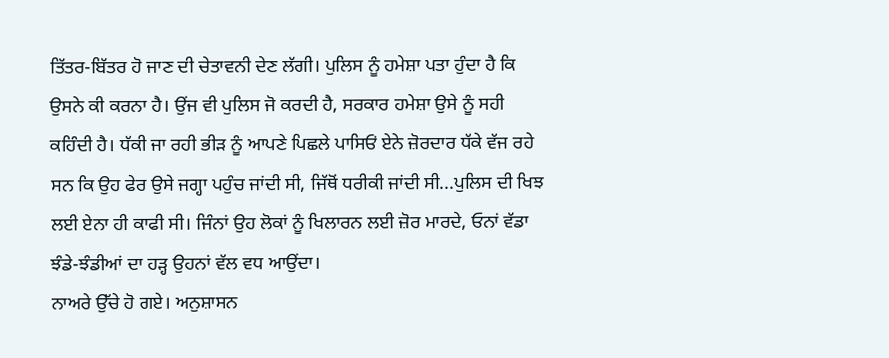ਤਿੱਤਰ-ਬਿੱਤਰ ਹੋ ਜਾਣ ਦੀ ਚੇਤਾਵਨੀ ਦੇਣ ਲੱਗੀ। ਪੁਲਿਸ ਨੂੰ ਹਮੇਸ਼ਾ ਪਤਾ ਹੁੰਦਾ ਹੈ ਕਿ ਉਸਨੇ ਕੀ ਕਰਨਾ ਹੈ। ਉਂਜ ਵੀ ਪੁਲਿਸ ਜੋ ਕਰਦੀ ਹੈ, ਸਰਕਾਰ ਹਮੇਸ਼ਾ ਉਸੇ ਨੂੰ ਸਹੀ ਕਹਿੰਦੀ ਹੈ। ਧੱਕੀ ਜਾ ਰਹੀ ਭੀੜ ਨੂੰ ਆਪਣੇ ਪਿਛਲੇ ਪਾਸਿਓਂ ਏਨੇ ਜ਼ੋਰਦਾਰ ਧੱਕੇ ਵੱਜ ਰਹੇ ਸਨ ਕਿ ਉਹ ਫੇਰ ਉਸੇ ਜਗ੍ਹਾ ਪਹੁੰਚ ਜਾਂਦੀ ਸੀ, ਜਿੱਥੋਂ ਧਰੀਕੀ ਜਾਂਦੀ ਸੀ...ਪੁਲਿਸ ਦੀ ਖਿਝ ਲਈ ਏਨਾ ਹੀ ਕਾਫੀ ਸੀ। ਜਿੰਨਾਂ ਉਹ ਲੋਕਾਂ ਨੂੰ ਖਿਲਾਰਨ ਲਈ ਜ਼ੋਰ ਮਾਰਦੇ, ਓਨਾਂ ਵੱਡਾ ਝੰਡੇ-ਝੰਡੀਆਂ ਦਾ ਹੜ੍ਹ ਉਹਨਾਂ ਵੱਲ ਵਧ ਆਉਂਦਾ।
ਨਾਅਰੇ ਉੱਚੇ ਹੋ ਗਏ। ਅਨੁਸ਼ਾਸਨ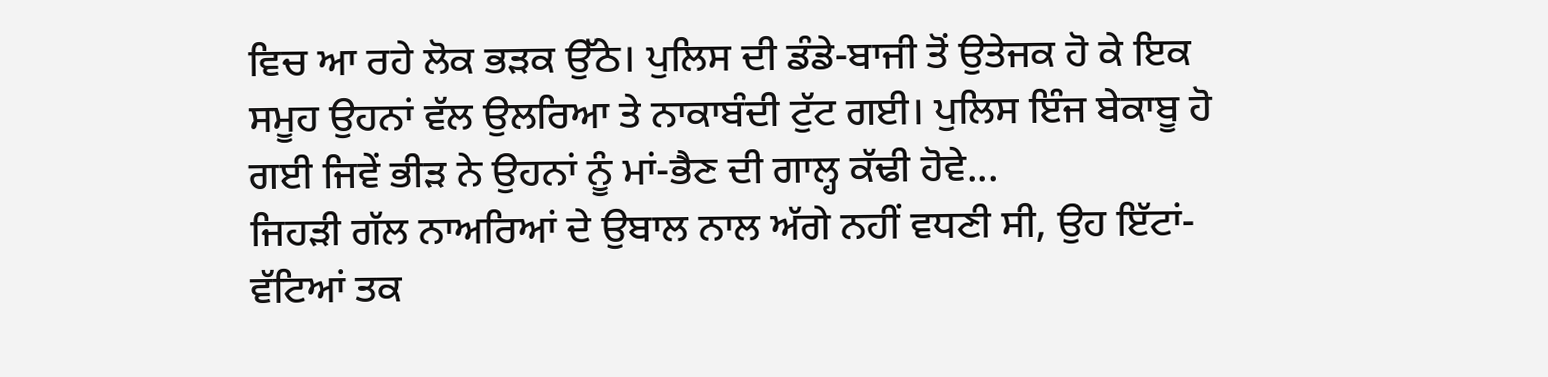ਵਿਚ ਆ ਰਹੇ ਲੋਕ ਭੜਕ ਉੱਠੇ। ਪੁਲਿਸ ਦੀ ਡੰਡੇ-ਬਾਜੀ ਤੋਂ ਉਤੇਜਕ ਹੋ ਕੇ ਇਕ ਸਮੂਹ ਉਹਨਾਂ ਵੱਲ ਉਲਰਿਆ ਤੇ ਨਾਕਾਬੰਦੀ ਟੁੱਟ ਗਈ। ਪੁਲਿਸ ਇੰਜ ਬੇਕਾਬੂ ਹੋ ਗਈ ਜਿਵੇਂ ਭੀੜ ਨੇ ਉਹਨਾਂ ਨੂੰ ਮਾਂ-ਭੈਣ ਦੀ ਗਾਲ੍ਹ ਕੱਢੀ ਹੋਵੇ...
ਜਿਹੜੀ ਗੱਲ ਨਾਅਰਿਆਂ ਦੇ ਉਬਾਲ ਨਾਲ ਅੱਗੇ ਨਹੀਂ ਵਧਣੀ ਸੀ, ਉਹ ਇੱਟਾਂ-ਵੱਟਿਆਂ ਤਕ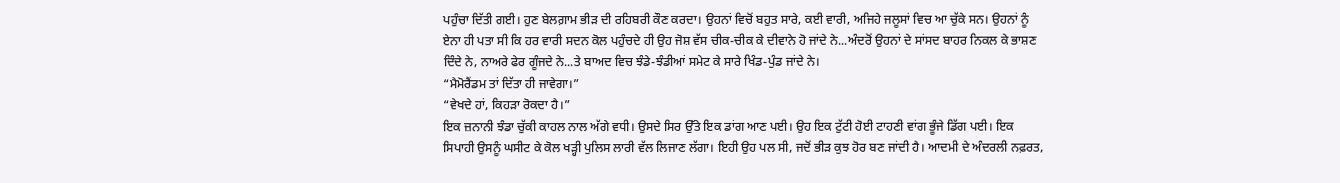ਪਹੁੰਚਾ ਦਿੱਤੀ ਗਈ। ਹੁਣ ਬੇਲਗ਼ਾਮ ਭੀੜ ਦੀ ਰਹਿਬਰੀ ਕੌਣ ਕਰਦਾ। ਉਹਨਾਂ ਵਿਚੋਂ ਬਹੁਤ ਸਾਰੇ, ਕਈ ਵਾਰੀ, ਅਜਿਹੇ ਜਲੂਸਾਂ ਵਿਚ ਆ ਚੁੱਕੇ ਸਨ। ਉਹਨਾਂ ਨੂੰ ਏਨਾ ਹੀ ਪਤਾ ਸੀ ਕਿ ਹਰ ਵਾਰੀ ਸਦਨ ਕੋਲ ਪਹੁੰਚਦੇ ਹੀ ਉਹ ਜੋਸ਼ ਵੱਸ ਚੀਕ-ਚੀਕ ਕੇ ਦੀਵਾਨੇ ਹੋ ਜਾਂਦੇ ਨੇ...ਅੰਦਰੋਂ ਉਹਨਾਂ ਦੇ ਸਾਂਸਦ ਬਾਹਰ ਨਿਕਲ ਕੇ ਭਾਸ਼ਣ ਦਿੰਦੇ ਨੇ, ਨਾਅਰੇ ਫੇਰ ਗੂੰਜਦੇ ਨੇ...ਤੇ ਬਾਅਦ ਵਿਚ ਝੰਡੇ-ਝੰਡੀਆਂ ਸਮੇਟ ਕੇ ਸਾਰੇ ਖਿੰਡ-ਪੁੰਡ ਜਾਂਦੇ ਨੇ।
“ਮੈਮੋਰੈਂਡਮ ਤਾਂ ਦਿੱਤਾ ਹੀ ਜਾਵੇਗਾ।”
“ਵੇਖਦੇ ਹਾਂ, ਕਿਹੜਾ ਰੋਕਦਾ ਹੈ।”
ਇਕ ਜ਼ਨਾਨੀ ਝੰਡਾ ਚੁੱਕੀ ਕਾਹਲ ਨਾਲ ਅੱਗੇ ਵਧੀ। ਉਸਦੇ ਸਿਰ ਉੱਤੇ ਇਕ ਡਾਂਗ ਆਣ ਪਈ। ਉਹ ਇਕ ਟੁੱਟੀ ਹੋਈ ਟਾਹਣੀ ਵਾਂਗ ਭੂੰਜੇ ਡਿੱਗ ਪਈ। ਇਕ ਸਿਪਾਹੀ ਉਸਨੂੰ ਘਸੀਟ ਕੇ ਕੋਲ ਖੜ੍ਹੀ ਪੁਲਿਸ ਲਾਰੀ ਵੱਲ ਲਿਜਾਣ ਲੱਗਾ। ਇਹੀ ਉਹ ਪਲ ਸੀ, ਜਦੋਂ ਭੀੜ ਕੁਝ ਹੋਰ ਬਣ ਜਾਂਦੀ ਹੈ। ਆਦਮੀ ਦੇ ਅੰਦਰਲੀ ਨਫ਼ਰਤ,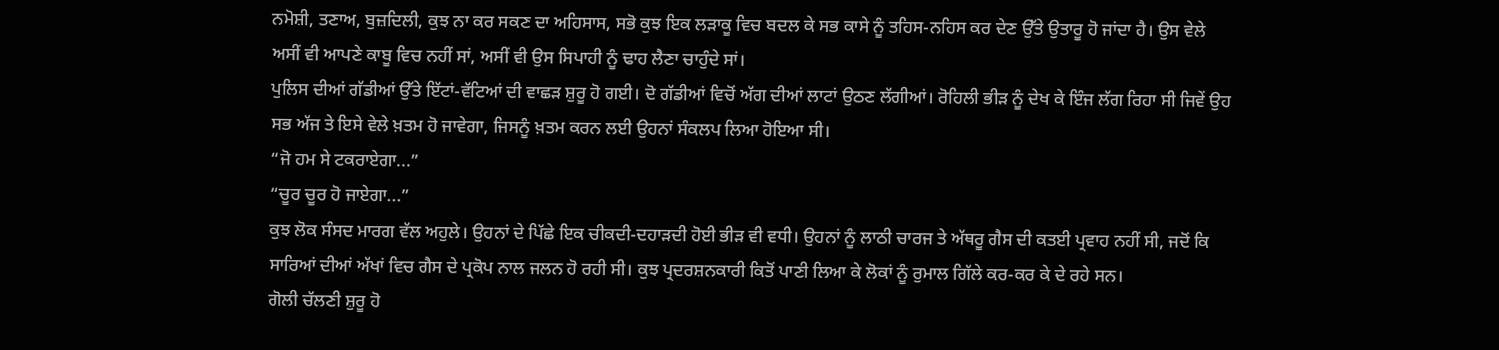ਨਮੋਸ਼ੀ, ਤਣਾਅ, ਬੁਜ਼ਦਿਲੀ, ਕੁਝ ਨਾ ਕਰ ਸਕਣ ਦਾ ਅਹਿਸਾਸ, ਸਭੋ ਕੁਝ ਇਕ ਲੜਾਕੂ ਵਿਚ ਬਦਲ ਕੇ ਸਭ ਕਾਸੇ ਨੂੰ ਤਹਿਸ-ਨਹਿਸ ਕਰ ਦੇਣ ਉੱਤੇ ਉਤਾਰੂ ਹੋ ਜਾਂਦਾ ਹੈ। ਉਸ ਵੇਲੇ ਅਸੀਂ ਵੀ ਆਪਣੇ ਕਾਬੂ ਵਿਚ ਨਹੀਂ ਸਾਂ, ਅਸੀਂ ਵੀ ਉਸ ਸਿਪਾਹੀ ਨੂੰ ਢਾਹ ਲੈਣਾ ਚਾਹੁੰਦੇ ਸਾਂ।
ਪੁਲਿਸ ਦੀਆਂ ਗੱਡੀਆਂ ਉੱਤੇ ਇੱਟਾਂ-ਵੱਟਿਆਂ ਦੀ ਵਾਛੜ ਸ਼ੁਰੂ ਹੋ ਗਈ। ਦੋ ਗੱਡੀਆਂ ਵਿਚੋਂ ਅੱਗ ਦੀਆਂ ਲਾਟਾਂ ਉਠਣ ਲੱਗੀਆਂ। ਰੋਹਿਲੀ ਭੀੜ ਨੂੰ ਦੇਖ ਕੇ ਇੰਜ ਲੱਗ ਰਿਹਾ ਸੀ ਜਿਵੇਂ ਉਹ ਸਭ ਅੱਜ ਤੇ ਇਸੇ ਵੇਲੇ ਖ਼ਤਮ ਹੋ ਜਾਵੇਗਾ, ਜਿਸਨੂੰ ਖ਼ਤਮ ਕਰਨ ਲਈ ਉਹਨਾਂ ਸੰਕਲਪ ਲਿਆ ਹੋਇਆ ਸੀ।
“ਜੋ ਹਮ ਸੇ ਟਕਰਾਏਗਾ...”
“ਚੂਰ ਚੂਰ ਹੋ ਜਾਏਗਾ...”
ਕੁਝ ਲੋਕ ਸੰਸਦ ਮਾਰਗ ਵੱਲ ਅਹੁਲੇ। ਉਹਨਾਂ ਦੇ ਪਿੱਛੇ ਇਕ ਚੀਕਦੀ-ਦਹਾੜਦੀ ਹੋਈ ਭੀੜ ਵੀ ਵਧੀ। ਉਹਨਾਂ ਨੂੰ ਲਾਠੀ ਚਾਰਜ ਤੇ ਅੱਥਰੂ ਗੈਸ ਦੀ ਕਤਈ ਪ੍ਰਵਾਹ ਨਹੀਂ ਸੀ, ਜਦੋਂ ਕਿ ਸਾਰਿਆਂ ਦੀਆਂ ਅੱਖਾਂ ਵਿਚ ਗੈਸ ਦੇ ਪ੍ਰਕੋਪ ਨਾਲ ਜਲਨ ਹੋ ਰਹੀ ਸੀ। ਕੁਝ ਪ੍ਰਦਰਸ਼ਨਕਾਰੀ ਕਿਤੋਂ ਪਾਣੀ ਲਿਆ ਕੇ ਲੋਕਾਂ ਨੂੰ ਰੁਮਾਲ ਗਿੱਲੇ ਕਰ-ਕਰ ਕੇ ਦੇ ਰਹੇ ਸਨ।
ਗੋਲੀ ਚੱਲਣੀ ਸ਼ੁਰੂ ਹੋ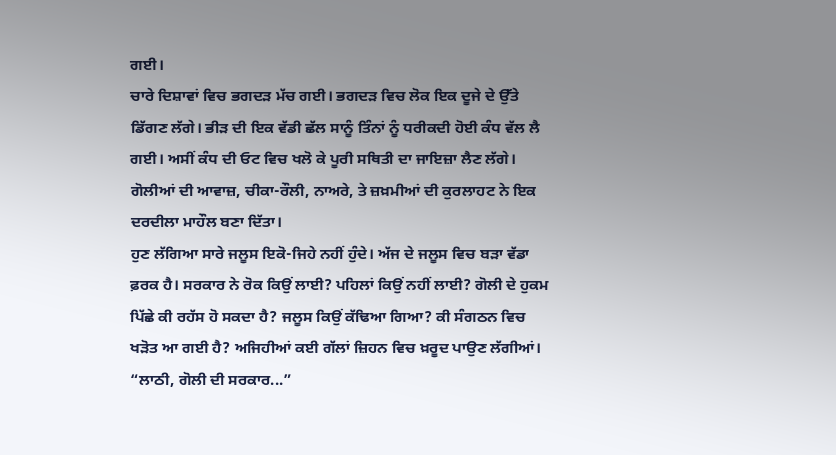ਗਈ।
ਚਾਰੇ ਦਿਸ਼ਾਵਾਂ ਵਿਚ ਭਗਦੜ ਮੱਚ ਗਈ। ਭਗਦੜ ਵਿਚ ਲੋਕ ਇਕ ਦੂਜੇ ਦੇ ਉੱਤੇ ਡਿੱਗਣ ਲੱਗੇ। ਭੀੜ ਦੀ ਇਕ ਵੱਡੀ ਛੱਲ ਸਾਨੂੰ ਤਿੰਨਾਂ ਨੂੰ ਧਰੀਕਦੀ ਹੋਈ ਕੰਧ ਵੱਲ ਲੈ ਗਈ। ਅਸੀਂ ਕੰਧ ਦੀ ਓਟ ਵਿਚ ਖਲੋ ਕੇ ਪੂਰੀ ਸਥਿਤੀ ਦਾ ਜਾਇਜ਼ਾ ਲੈਣ ਲੱਗੇ। ਗੋਲੀਆਂ ਦੀ ਆਵਾਜ਼, ਚੀਕਾ-ਰੌਲੀ, ਨਾਅਰੇ, ਤੇ ਜ਼ਖ਼ਮੀਆਂ ਦੀ ਕੁਰਲਾਹਟ ਨੇ ਇਕ ਦਰਦੀਲਾ ਮਾਹੌਲ ਬਣਾ ਦਿੱਤਾ।
ਹੁਣ ਲੱਗਿਆ ਸਾਰੇ ਜਲੂਸ ਇਕੋ-ਜਿਹੇ ਨਹੀਂ ਹੁੰਦੇ। ਅੱਜ ਦੇ ਜਲੂਸ ਵਿਚ ਬੜਾ ਵੱਡਾ ਫ਼ਰਕ ਹੈ। ਸਰਕਾਰ ਨੇ ਰੋਕ ਕਿਉਂ ਲਾਈ? ਪਹਿਲਾਂ ਕਿਉਂ ਨਹੀਂ ਲਾਈ? ਗੋਲੀ ਦੇ ਹੁਕਮ ਪਿੱਛੇ ਕੀ ਰਹੱਸ ਹੋ ਸਕਦਾ ਹੈ? ਜਲੂਸ ਕਿਉਂ ਕੱਢਿਆ ਗਿਆ? ਕੀ ਸੰਗਠਨ ਵਿਚ ਖੜੋਤ ਆ ਗਈ ਹੈ? ਅਜਿਹੀਆਂ ਕਈ ਗੱਲਾਂ ਜ਼ਿਹਨ ਵਿਚ ਖ਼ਰੂਦ ਪਾਉਣ ਲੱਗੀਆਂ।
“ਲਾਠੀ, ਗੋਲੀ ਦੀ ਸਰਕਾਰ...”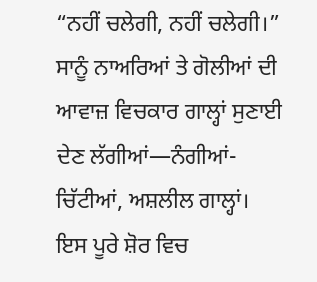“ਨਹੀਂ ਚਲੇਗੀ, ਨਹੀਂ ਚਲੇਗੀ।”
ਸਾਨੂੰ ਨਾਅਰਿਆਂ ਤੇ ਗੋਲੀਆਂ ਦੀ ਆਵਾਜ਼ ਵਿਚਕਾਰ ਗਾਲ੍ਹਾਂ ਸੁਣਾਈ ਦੇਣ ਲੱਗੀਆਂ—ਨੰਗੀਆਂ-ਚਿੱਟੀਆਂ, ਅਸ਼ਲੀਲ ਗਾਲ੍ਹਾਂ। ਇਸ ਪੂਰੇ ਸ਼ੋਰ ਵਿਚ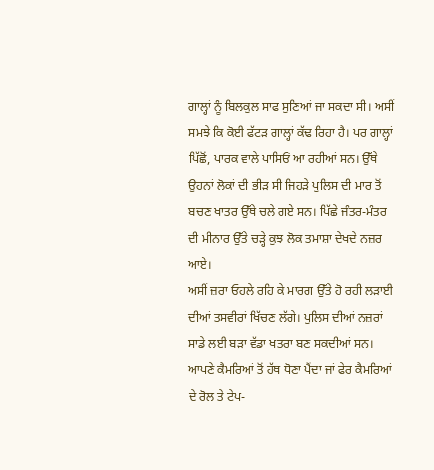ਗਾਲ੍ਹਾਂ ਨੂੰ ਬਿਲਕੁਲ ਸਾਫ ਸੁਣਿਆਂ ਜਾ ਸਕਦਾ ਸੀ। ਅਸੀਂ ਸਮਝੇ ਕਿ ਕੋਈ ਫੱਟੜ ਗਾਲ੍ਹਾਂ ਕੱਢ ਰਿਹਾ ਹੈ। ਪਰ ਗਾਲ੍ਹਾਂ ਪਿੱਛੋਂ, ਪਾਰਕ ਵਾਲੇ ਪਾਸਿਓਂ ਆ ਰਹੀਆਂ ਸਨ। ਉੱਥੇ ਉਹਨਾਂ ਲੋਕਾਂ ਦੀ ਭੀੜ ਸੀ ਜਿਹੜੇ ਪੁਲਿਸ ਦੀ ਮਾਰ ਤੋਂ ਬਚਣ ਖਾਤਰ ਉੱਥੇ ਚਲੇ ਗਏ ਸਨ। ਪਿੱਛੇ ਜੰਤਰ-ਮੰਤਰ ਦੀ ਮੀਨਾਰ ਉੱਤੇ ਚੜ੍ਹੇ ਕੁਝ ਲੋਕ ਤਮਾਸ਼ਾ ਦੇਖਦੇ ਨਜ਼ਰ ਆਏ।
ਅਸੀਂ ਜ਼ਰਾ ਓਹਲੇ ਰਹਿ ਕੇ ਮਾਰਗ ਉੱਤੇ ਹੋ ਰਹੀ ਲੜਾਈ ਦੀਆਂ ਤਸਵੀਰਾਂ ਖਿੱਚਣ ਲੱਗੇ। ਪੁਲਿਸ ਦੀਆਂ ਨਜ਼ਰਾਂ ਸਾਡੇ ਲਈ ਬੜਾ ਵੱਡਾ ਖਤਰਾ ਬਣ ਸਕਦੀਆਂ ਸਨ। ਆਪਣੇ ਕੈਮਰਿਆਂ ਤੋਂ ਹੱਥ ਧੋਣਾ ਪੈਂਦਾ ਜਾਂ ਫੇਰ ਕੈਮਰਿਆਂ ਦੇ ਰੋਲ ਤੇ ਟੇਪ-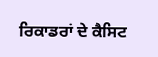ਰਿਕਾਡਰਾਂ ਦੇ ਕੈਸਿਟ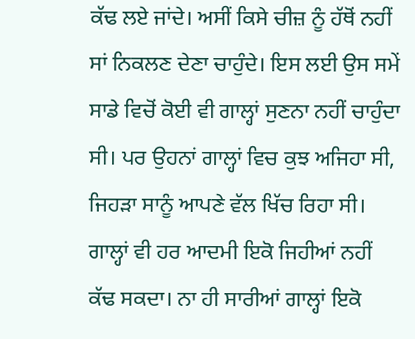ਕੱਢ ਲਏ ਜਾਂਦੇ। ਅਸੀਂ ਕਿਸੇ ਚੀਜ਼ ਨੂੰ ਹੱਥੋਂ ਨਹੀਂ ਸਾਂ ਨਿਕਲਣ ਦੇਣਾ ਚਾਹੁੰਦੇ। ਇਸ ਲਈ ਉਸ ਸਮੇਂ ਸਾਡੇ ਵਿਚੋਂ ਕੋਈ ਵੀ ਗਾਲ੍ਹਾਂ ਸੁਣਨਾ ਨਹੀਂ ਚਾਹੁੰਦਾ ਸੀ। ਪਰ ਉਹਨਾਂ ਗਾਲ੍ਹਾਂ ਵਿਚ ਕੁਝ ਅਜਿਹਾ ਸੀ, ਜਿਹੜਾ ਸਾਨੂੰ ਆਪਣੇ ਵੱਲ ਖਿੱਚ ਰਿਹਾ ਸੀ। ਗਾਲ੍ਹਾਂ ਵੀ ਹਰ ਆਦਮੀ ਇਕੋ ਜਿਹੀਆਂ ਨਹੀਂ ਕੱਢ ਸਕਦਾ। ਨਾ ਹੀ ਸਾਰੀਆਂ ਗਾਲ੍ਹਾਂ ਇਕੋ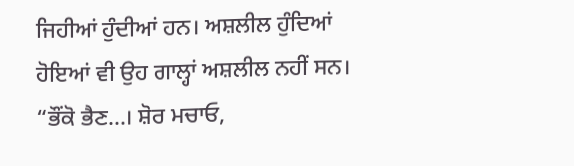ਜਿਹੀਆਂ ਹੁੰਦੀਆਂ ਹਨ। ਅਸ਼ਲੀਲ ਹੁੰਦਿਆਂ ਹੋਇਆਂ ਵੀ ਉਹ ਗਾਲ੍ਹਾਂ ਅਸ਼ਲੀਲ ਨਹੀਂ ਸਨ।
“ਭੌਂਕੋ ਭੈਣ...। ਸ਼ੋਰ ਮਚਾਓ,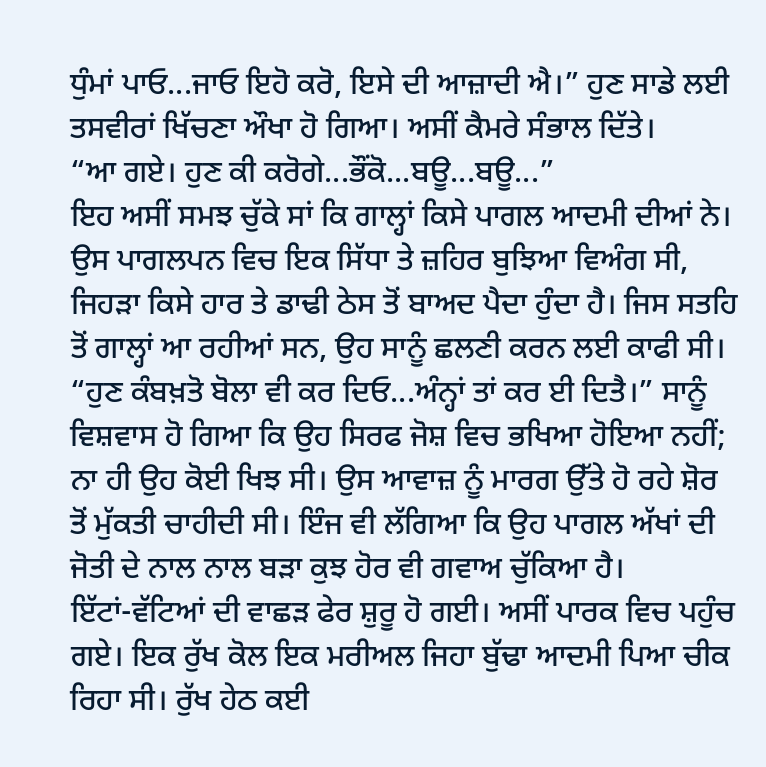ਧੁੰਮਾਂ ਪਾਓ...ਜਾਓ ਇਹੋ ਕਰੋ, ਇਸੇ ਦੀ ਆਜ਼ਾਦੀ ਐ।” ਹੁਣ ਸਾਡੇ ਲਈ ਤਸਵੀਰਾਂ ਖਿੱਚਣਾ ਔਖਾ ਹੋ ਗਿਆ। ਅਸੀਂ ਕੈਮਰੇ ਸੰਭਾਲ ਦਿੱਤੇ।
“ਆ ਗਏ। ਹੁਣ ਕੀ ਕਰੋਗੇ...ਭੌਂਕੋ...ਬਊ...ਬਊ...”
ਇਹ ਅਸੀਂ ਸਮਝ ਚੁੱਕੇ ਸਾਂ ਕਿ ਗਾਲ੍ਹਾਂ ਕਿਸੇ ਪਾਗਲ ਆਦਮੀ ਦੀਆਂ ਨੇ। ਉਸ ਪਾਗਲਪਨ ਵਿਚ ਇਕ ਸਿੱਧਾ ਤੇ ਜ਼ਹਿਰ ਬੁਝਿਆ ਵਿਅੰਗ ਸੀ, ਜਿਹੜਾ ਕਿਸੇ ਹਾਰ ਤੇ ਡਾਢੀ ਠੇਸ ਤੋਂ ਬਾਅਦ ਪੈਦਾ ਹੁੰਦਾ ਹੈ। ਜਿਸ ਸਤਹਿ ਤੋਂ ਗਾਲ੍ਹਾਂ ਆ ਰਹੀਆਂ ਸਨ, ਉਹ ਸਾਨੂੰ ਛਲਣੀ ਕਰਨ ਲਈ ਕਾਫੀ ਸੀ।
“ਹੁਣ ਕੰਬਖ਼ਤੋ ਬੋਲਾ ਵੀ ਕਰ ਦਿਓ...ਅੰਨ੍ਹਾਂ ਤਾਂ ਕਰ ਈ ਦਿਤੈ।” ਸਾਨੂੰ ਵਿਸ਼ਵਾਸ ਹੋ ਗਿਆ ਕਿ ਉਹ ਸਿਰਫ ਜੋਸ਼ ਵਿਚ ਭਖਿਆ ਹੋਇਆ ਨਹੀਂ; ਨਾ ਹੀ ਉਹ ਕੋਈ ਖਿਝ ਸੀ। ਉਸ ਆਵਾਜ਼ ਨੂੰ ਮਾਰਗ ਉੱਤੇ ਹੋ ਰਹੇ ਸ਼ੋਰ ਤੋਂ ਮੁੱਕਤੀ ਚਾਹੀਦੀ ਸੀ। ਇੰਜ ਵੀ ਲੱਗਿਆ ਕਿ ਉਹ ਪਾਗਲ ਅੱਖਾਂ ਦੀ ਜੋਤੀ ਦੇ ਨਾਲ ਨਾਲ ਬੜਾ ਕੁਝ ਹੋਰ ਵੀ ਗਵਾਅ ਚੁੱਕਿਆ ਹੈ।
ਇੱਟਾਂ-ਵੱਟਿਆਂ ਦੀ ਵਾਛੜ ਫੇਰ ਸ਼ੁਰੂ ਹੋ ਗਈ। ਅਸੀਂ ਪਾਰਕ ਵਿਚ ਪਹੁੰਚ ਗਏ। ਇਕ ਰੁੱਖ ਕੋਲ ਇਕ ਮਰੀਅਲ ਜਿਹਾ ਬੁੱਢਾ ਆਦਮੀ ਪਿਆ ਚੀਕ ਰਿਹਾ ਸੀ। ਰੁੱਖ ਹੇਠ ਕਈ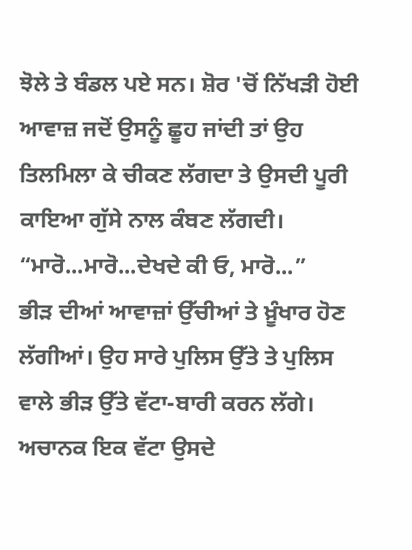ਝੋਲੇ ਤੇ ਬੰਡਲ ਪਏ ਸਨ। ਸ਼ੋਰ 'ਚੋਂ ਨਿੱਖੜੀ ਹੋਈ ਆਵਾਜ਼ ਜਦੋਂ ਉਸਨੂੰ ਛੂਹ ਜਾਂਦੀ ਤਾਂ ਉਹ ਤਿਲਮਿਲਾ ਕੇ ਚੀਕਣ ਲੱਗਦਾ ਤੇ ਉਸਦੀ ਪੂਰੀ ਕਾਇਆ ਗੁੱਸੇ ਨਾਲ ਕੰਬਣ ਲੱਗਦੀ।
“ਮਾਰੋ...ਮਾਰੋ...ਦੇਖਦੇ ਕੀ ਓ, ਮਾਰੋ...”
ਭੀੜ ਦੀਆਂ ਆਵਾਜ਼ਾਂ ਉੱਚੀਆਂ ਤੇ ਖ਼ੂੰਖਾਰ ਹੋਣ ਲੱਗੀਆਂ। ਉਹ ਸਾਰੇ ਪੁਲਿਸ ਉੱਤੇ ਤੇ ਪੁਲਿਸ ਵਾਲੇ ਭੀੜ ਉੱਤੇ ਵੱਟਾ-ਬਾਰੀ ਕਰਨ ਲੱਗੇ। ਅਚਾਨਕ ਇਕ ਵੱਟਾ ਉਸਦੇ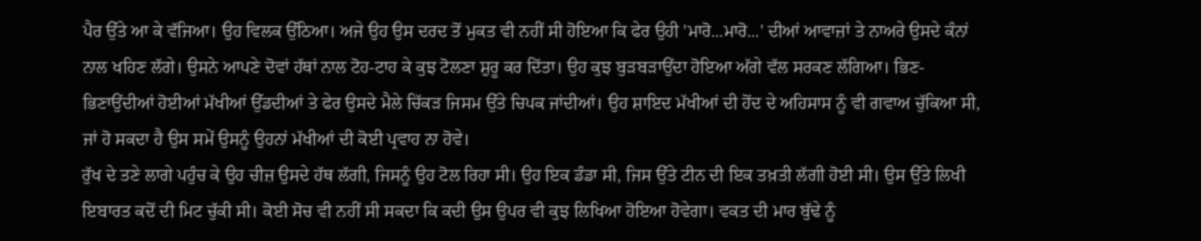ਪੈਰ ਉੱਤੇ ਆ ਕੇ ਵੱਜਿਆ। ਉਹ ਵਿਲਕ ਉੱਠਿਆ। ਅਜੇ ਉਹ ਉਸ ਦਰਦ ਤੋਂ ਮੁਕਤ ਵੀ ਨਹੀਂ ਸੀ ਹੋਇਆ ਕਿ ਫੇਰ ਉਹੀ 'ਮਾਰੋ...ਮਾਰੋ...' ਦੀਆਂ ਆਵਾਜ਼ਾਂ ਤੇ ਨਾਅਰੇ ਉਸਦੇ ਕੰਨਾਂ ਨਾਲ ਖਹਿਣ ਲੱਗੇ। ਉਸਨੇ ਆਪਣੇ ਦੋਵਾਂ ਹੱਥਾਂ ਨਾਲ ਟੋਹ-ਟਾਹ ਕੇ ਕੁਝ ਟੋਲਣਾ ਸ਼ੁਰੂ ਕਰ ਦਿੱਤਾ। ਉਹ ਕੁਝ ਬੁੜਬੜਾਉਂਦਾ ਹੋਇਆ ਅੱਗੇ ਵੱਲ ਸਰਕਣ ਲੱਗਿਆ। ਭਿਣ-ਭਿਣਾਉਂਦੀਆਂ ਹੋਈਆਂ ਮੱਖੀਆਂ ਉੱਡਦੀਆਂ ਤੇ ਫੇਰ ਉਸਦੇ ਮੈਲੇ ਚਿੱਕੜ ਜਿਸਮ ਉੱਤੇ ਚਿਪਕ ਜਾਂਦੀਆਂ। ਉਹ ਸ਼ਾਇਦ ਮੱਖੀਆਂ ਦੀ ਹੋਂਦ ਦੇ ਅਹਿਸਾਸ ਨੂੰ ਵੀ ਗਵਾਅ ਚੁੱਕਿਆ ਸੀ, ਜਾਂ ਹੋ ਸਕਦਾ ਹੈ ਉਸ ਸਮੇਂ ਉਸਨੂੰ ਉਹਨਾਂ ਮੱਖੀਆਂ ਦੀ ਕੋਈ ਪ੍ਰਵਾਹ ਨਾ ਹੋਵੇ।
ਰੁੱਖ ਦੇ ਤਣੇ ਲਾਗੇ ਪਹੁੰਚ ਕੇ ਉਹ ਚੀਜ਼ ਉਸਦੇ ਹੱਥ ਲੱਗੀ, ਜਿਸਨੂੰ ਉਹ ਟੋਲ ਰਿਹਾ ਸੀ। ਉਹ ਇਕ ਡੰਡਾ ਸੀ, ਜਿਸ ਉੱਤੇ ਟੀਨ ਦੀ ਇਕ ਤਖ਼ਤੀ ਲੱਗੀ ਹੋਈ ਸੀ। ਉਸ ਉੱਤੇ ਲਿਖੀ ਇਬਾਰਤ ਕਦੋਂ ਦੀ ਮਿਟ ਚੁੱਕੀ ਸੀ। ਕੋਈ ਸੋਚ ਵੀ ਨਹੀਂ ਸੀ ਸਕਦਾ ਕਿ ਕਦੀ ਉਸ ਉਪਰ ਵੀ ਕੁਝ ਲਿਖਿਆ ਹੋਇਆ ਹੋਵੇਗਾ। ਵਕਤ ਦੀ ਮਾਰ ਬੁੱਢੇ ਨੂੰ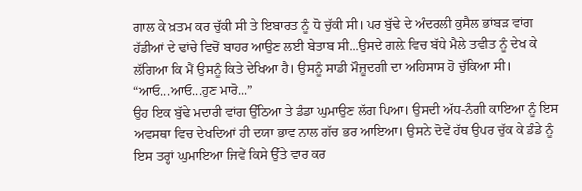ਗਾਲ ਕੇ ਖ਼ਤਮ ਕਰ ਚੁੱਕੀ ਸੀ ਤੇ ਇਬਾਰਤ ਨੂੰ ਧੋ ਚੁੱਕੀ ਸੀ। ਪਰ ਬੁੱਢੇ ਦੇ ਅੰਦਰਲੀ ਕੁਸੈਲ ਭਾਂਬੜ ਵਾਂਗ ਹੱਡੀਆਂ ਦੇ ਢਾਂਚੇ ਵਿਚੋਂ ਬਾਹਰ ਆਉਣ ਲਈ ਬੇਤਾਬ ਸੀ...ਉਸਦੇ ਗਲ਼ੇ ਵਿਚ ਬੱਧੇ ਮੈਲੇ ਤਵੀਤ ਨੂੰ ਦੇਖ ਕੇ ਲੱਗਿਆ ਕਿ ਮੈਂ ਉਸਨੂੰ ਕਿਤੇ ਦੇਖਿਆ ਹੈ। ਉਸਨੂੰ ਸਾਡੀ ਮੌਜ਼ੂਦਗੀ ਦਾ ਅਹਿਸਾਸ ਹੋ ਚੁੱਕਿਆ ਸੀ।
“ਆਓ...ਆਓ...ਹੁਣ ਮਾਰੋ...”
ਉਹ ਇਕ ਬੁੱਢੇ ਮਦਾਰੀ ਵਾਂਗ ਉੱਠਿਆ ਤੇ ਡੰਡਾ ਘੁਮਾਉਣ ਲੱਗ ਪਿਆ। ਉਸਦੀ ਅੱਧ-ਨੰਗੀ ਕਾਇਆ ਨੂੰ ਇਸ ਅਵਸਥਾ ਵਿਚ ਦੇਖਦਿਆਂ ਹੀ ਦਯਾ ਭਾਵ ਨਾਲ ਗੱਚ ਭਰ ਆਇਆ। ਉਸਨੇ ਦੋਵੇਂ ਹੱਥ ਉਪਰ ਚੁੱਕ ਕੇ ਡੰਡੇ ਨੂੰ ਇਸ ਤਰ੍ਹਾਂ ਘੁਮਾਇਆ ਜਿਵੇਂ ਕਿਸੇ ਉੱਤੇ ਵਾਰ ਕਰ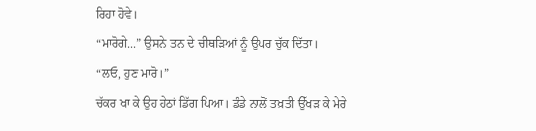ਰਿਹਾ ਹੋਵੇ।
“ਮਾਰੋਗੇ...” ਉਸਨੇ ਤਨ ਦੇ ਚੀਥੜਿਆਂ ਨੂੰ ਉਪਰ ਚੁੱਕ ਦਿੱਤਾ।
“ਲਓ, ਹੁਣ ਮਾਰੋ।”
ਚੱਕਰ ਖਾ ਕੇ ਉਹ ਹੇਠਾਂ ਡਿੱਗ ਪਿਆ। ਡੰਡੇ ਨਾਲੋਂ ਤਖ਼ਤੀ ਉੱਖੜ ਕੇ ਮੇਰੇ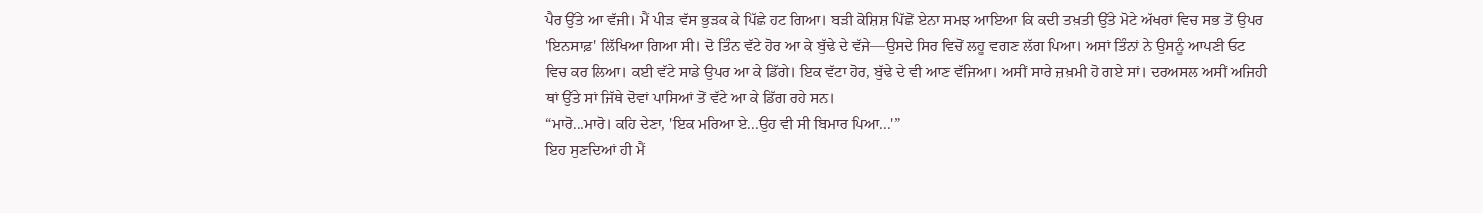ਪੈਰ ਉੱਤੇ ਆ ਵੱਜੀ। ਮੈਂ ਪੀੜ ਵੱਸ ਭੁੜਕ ਕੇ ਪਿੱਛੇ ਹਟ ਗਿਆ। ਬੜੀ ਕੋਸ਼ਿਸ਼ ਪਿੱਛੋਂ ਏਨਾ ਸਮਝ ਆਇਆ ਕਿ ਕਦੀ ਤਖ਼ਤੀ ਉੱਤੇ ਮੋਟੇ ਅੱਖਰਾਂ ਵਿਚ ਸਭ ਤੋਂ ਉਪਰ 'ਇਨਸਾਫ਼' ਲਿੱਖਿਆ ਗਿਆ ਸੀ। ਦੋ ਤਿੰਨ ਵੱਟੇ ਹੋਰ ਆ ਕੇ ਬੁੱਢੇ ਦੇ ਵੱਜੇ—ਉਸਦੇ ਸਿਰ ਵਿਚੋਂ ਲਹੂ ਵਗਣ ਲੱਗ ਪਿਆ। ਅਸਾਂ ਤਿੰਨਾਂ ਨੇ ਉਸਨੂੰ ਆਪਣੀ ਓਟ ਵਿਚ ਕਰ ਲਿਆ। ਕਈ ਵੱਟੇ ਸਾਡੇ ਉਪਰ ਆ ਕੇ ਡਿੱਗੇ। ਇਕ ਵੱਟਾ ਹੋਰ, ਬੁੱਢੇ ਦੇ ਵੀ ਆਣ ਵੱਜਿਆ। ਅਸੀਂ ਸਾਰੇ ਜ਼ਖ਼ਮੀ ਹੋ ਗਏ ਸਾਂ। ਦਰਅਸਲ ਅਸੀਂ ਅਜਿਹੀ ਥਾਂ ਉੱਤੇ ਸਾਂ ਜਿੱਥੇ ਦੋਵਾਂ ਪਾਸਿਆਂ ਤੋਂ ਵੱਟੇ ਆ ਕੇ ਡਿੱਗ ਰਹੇ ਸਨ।
“ਮਾਰੋ...ਮਾਰੋ। ਕਹਿ ਦੇਣਾ, 'ਇਕ ਮਰਿਆ ਏ...ਉਹ ਵੀ ਸੀ ਬਿਮਾਰ ਪਿਆ...'”
ਇਹ ਸੁਣਦਿਆਂ ਹੀ ਮੈਂ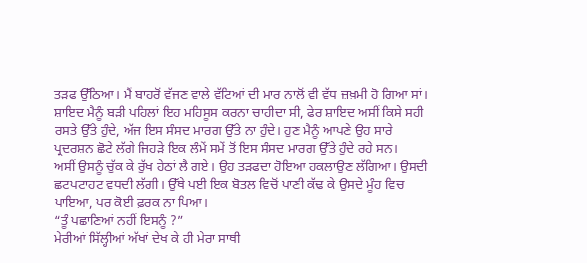ਤੜਫ ਉੱਠਿਆ। ਮੈਂ ਬਾਹਰੋਂ ਵੱਜਣ ਵਾਲੇ ਵੱਟਿਆਂ ਦੀ ਮਾਰ ਨਾਲੋਂ ਵੀ ਵੱਧ ਜ਼ਖ਼ਮੀ ਹੋ ਗਿਆ ਸਾਂ। ਸ਼ਾਇਦ ਮੈਨੂੰ ਬੜੀ ਪਹਿਲਾਂ ਇਹ ਮਹਿਸੂਸ ਕਰਨਾ ਚਾਹੀਦਾ ਸੀ, ਫੇਰ ਸ਼ਾਇਦ ਅਸੀਂ ਕਿਸੇ ਸਹੀ ਰਸਤੇ ਉੱਤੇ ਹੁੰਦੇ, ਅੱਜ ਇਸ ਸੰਸਦ ਮਾਰਗ ਉੱਤੇ ਨਾ ਹੁੰਦੇ। ਹੁਣ ਮੈਨੂੰ ਆਪਣੇ ਉਹ ਸਾਰੇ ਪ੍ਰਦਰਸ਼ਨ ਛੋਟੇ ਲੱਗੇ ਜਿਹੜੇ ਇਕ ਲੰਮੇਂ ਸਮੇਂ ਤੋਂ ਇਸ ਸੰਸਦ ਮਾਰਗ ਉੱਤੇ ਹੁੰਦੇ ਰਹੇ ਸਨ।
ਅਸੀਂ ਉਸਨੂੰ ਚੁੱਕ ਕੇ ਰੁੱਖ ਹੇਠਾਂ ਲੈ ਗਏ। ਉਹ ਤੜਫਦਾ ਹੋਇਆ ਹਕਲਾਉਣ ਲੱਗਿਆ। ਉਸਦੀ ਛਟਪਟਾਹਟ ਵਧਦੀ ਲੱਗੀ। ਉੱਥੇ ਪਈ ਇਕ ਬੋਤਲ ਵਿਚੋਂ ਪਾਣੀ ਕੱਢ ਕੇ ਉਸਦੇ ਮੂੰਹ ਵਿਚ ਪਾਇਆ, ਪਰ ਕੋਈ ਫ਼ਰਕ ਨਾ ਪਿਆ।
“ਤੂੰ ਪਛਾਣਿਆਂ ਨਹੀਂ ਇਸਨੂੰ ?”
ਮੇਰੀਆਂ ਸਿੱਲ੍ਹੀਆਂ ਅੱਖਾਂ ਦੇਖ ਕੇ ਹੀ ਮੇਰਾ ਸਾਥੀ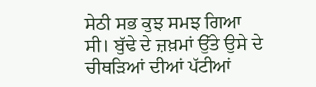ਸੇਠੀ ਸਭ ਕੁਝ ਸਮਝ ਗਿਆ ਸੀ। ਬੁੱਢੇ ਦੇ ਜ਼ਖ਼ਮਾਂ ਉੱਤੇ ਉਸੇ ਦੇ ਚੀਥੜਿਆਂ ਦੀਆਂ ਪੱਟੀਆਂ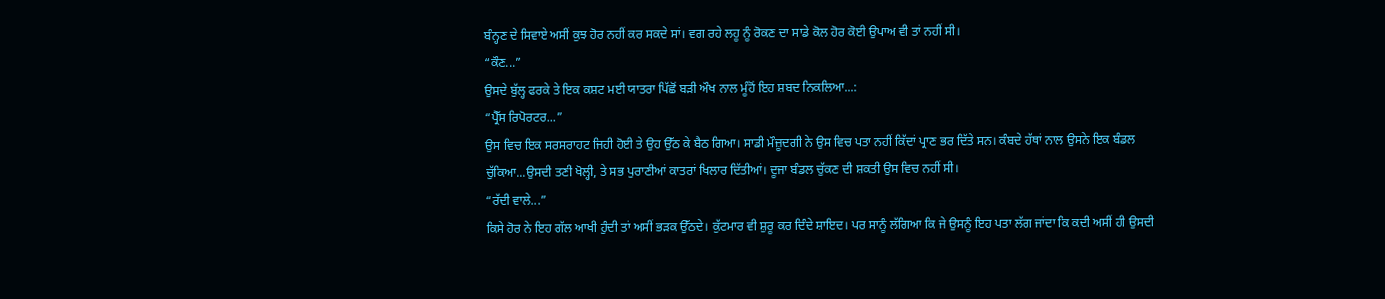ਬੰਨ੍ਹਣ ਦੇ ਸਿਵਾਏ ਅਸੀਂ ਕੁਝ ਹੋਰ ਨਹੀਂ ਕਰ ਸਕਦੇ ਸਾਂ। ਵਗ ਰਹੇ ਲਹੂ ਨੂੰ ਰੋਕਣ ਦਾ ਸਾਡੇ ਕੋਲ ਹੋਰ ਕੋਈ ਉਪਾਅ ਵੀ ਤਾਂ ਨਹੀਂ ਸੀ।
“ਕੌਣ...”
ਉਸਦੇ ਬੁੱਲ੍ਹ ਫਰਕੇ ਤੇ ਇਕ ਕਸ਼ਟ ਮਈ ਯਾਤਰਾ ਪਿੱਛੋਂ ਬੜੀ ਔਖ ਨਾਲ ਮੂੰਹੋਂ ਇਹ ਸ਼ਬਦ ਨਿਕਲਿਆ...:
“ਪ੍ਰੈੱਸ ਰਿਪੋਰਟਰ...”
ਉਸ ਵਿਚ ਇਕ ਸਰਸਰਾਹਟ ਜਿਹੀ ਹੋਈ ਤੇ ਉਹ ਉੱਠ ਕੇ ਬੈਠ ਗਿਆ। ਸਾਡੀ ਮੌਜ਼ੂਦਗੀ ਨੇ ਉਸ ਵਿਚ ਪਤਾ ਨਹੀਂ ਕਿੱਦਾਂ ਪ੍ਰਾਣ ਭਰ ਦਿੱਤੇ ਸਨ। ਕੰਬਦੇ ਹੱਥਾਂ ਨਾਲ ਉਸਨੇ ਇਕ ਬੰਡਲ ਚੁੱਕਿਆ...ਉਸਦੀ ਤਣੀ ਖੋਲ੍ਹੀ, ਤੇ ਸਭ ਪੁਰਾਣੀਆਂ ਕਾਤਰਾਂ ਖਿਲਾਰ ਦਿੱਤੀਆਂ। ਦੂਜਾ ਬੰਡਲ ਚੁੱਕਣ ਦੀ ਸ਼ਕਤੀ ਉਸ ਵਿਚ ਨਹੀਂ ਸੀ।
“ਰੱਦੀ ਵਾਲੇ...”
ਕਿਸੇ ਹੋਰ ਨੇ ਇਹ ਗੱਲ ਆਖੀ ਹੁੰਦੀ ਤਾਂ ਅਸੀਂ ਭੜਕ ਉੱਠਦੇ। ਕੁੱਟਮਾਰ ਵੀ ਸ਼ੁਰੂ ਕਰ ਦਿੰਦੇ ਸ਼ਾਇਦ। ਪਰ ਸਾਨੂੰ ਲੱਗਿਆ ਕਿ ਜੇ ਉਸਨੂੰ ਇਹ ਪਤਾ ਲੱਗ ਜਾਂਦਾ ਕਿ ਕਦੀ ਅਸੀਂ ਹੀ ਉਸਦੀ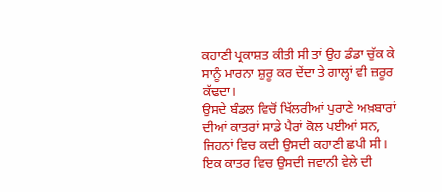ਕਹਾਣੀ ਪ੍ਰਕਾਸ਼ਤ ਕੀਤੀ ਸੀ ਤਾਂ ਉਹ ਡੰਡਾ ਚੁੱਕ ਕੇ ਸਾਨੂੰ ਮਾਰਨਾ ਸ਼ੁਰੂ ਕਰ ਦੇਂਦਾ ਤੇ ਗਾਲ੍ਹਾਂ ਵੀ ਜ਼ਰੂਰ ਕੱਢਦਾ।
ਉਸਦੇ ਬੰਡਲ ਵਿਚੋਂ ਖਿੱਲਰੀਆਂ ਪੁਰਾਣੇ ਅਖ਼ਬਾਰਾਂ ਦੀਆਂ ਕਾਤਰਾਂ ਸਾਡੇ ਪੈਰਾਂ ਕੋਲ ਪਈਆਂ ਸਨ, ਜਿਹਨਾਂ ਵਿਚ ਕਦੀ ਉਸਦੀ ਕਹਾਣੀ ਛਪੀ ਸੀ। ਇਕ ਕਾਤਰ ਵਿਚ ਉਸਦੀ ਜਵਾਨੀ ਵੇਲੇ ਦੀ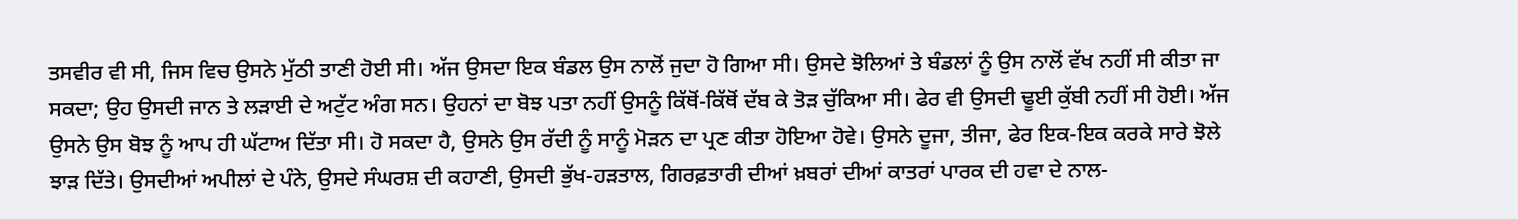ਤਸਵੀਰ ਵੀ ਸੀ, ਜਿਸ ਵਿਚ ਉਸਨੇ ਮੁੱਠੀ ਤਾਣੀ ਹੋਈ ਸੀ। ਅੱਜ ਉਸਦਾ ਇਕ ਬੰਡਲ ਉਸ ਨਾਲੋਂ ਜੁਦਾ ਹੋ ਗਿਆ ਸੀ। ਉਸਦੇ ਝੋਲਿਆਂ ਤੇ ਬੰਡਲਾਂ ਨੂੰ ਉਸ ਨਾਲੋਂ ਵੱਖ ਨਹੀਂ ਸੀ ਕੀਤਾ ਜਾ ਸਕਦਾ; ਉਹ ਉਸਦੀ ਜਾਨ ਤੇ ਲੜਾਈ ਦੇ ਅਟੁੱਟ ਅੰਗ ਸਨ। ਉਹਨਾਂ ਦਾ ਬੋਝ ਪਤਾ ਨਹੀਂ ਉਸਨੂੰ ਕਿੱਥੋਂ-ਕਿੱਥੋਂ ਦੱਬ ਕੇ ਤੋੜ ਚੁੱਕਿਆ ਸੀ। ਫੇਰ ਵੀ ਉਸਦੀ ਢੂਈ ਕੁੱਬੀ ਨਹੀਂ ਸੀ ਹੋਈ। ਅੱਜ ਉਸਨੇ ਉਸ ਬੋਝ ਨੂੰ ਆਪ ਹੀ ਘੱਟਾਅ ਦਿੱਤਾ ਸੀ। ਹੋ ਸਕਦਾ ਹੈ, ਉਸਨੇ ਉਸ ਰੱਦੀ ਨੂੰ ਸਾਨੂੰ ਮੋੜਨ ਦਾ ਪ੍ਰਣ ਕੀਤਾ ਹੋਇਆ ਹੋਵੇ। ਉਸਨੇ ਦੂਜਾ, ਤੀਜਾ, ਫੇਰ ਇਕ-ਇਕ ਕਰਕੇ ਸਾਰੇ ਝੋਲੇ ਝਾੜ ਦਿੱਤੇ। ਉਸਦੀਆਂ ਅਪੀਲਾਂ ਦੇ ਪੰਨੇ, ਉਸਦੇ ਸੰਘਰਸ਼ ਦੀ ਕਹਾਣੀ, ਉਸਦੀ ਭੁੱਖ-ਹੜਤਾਲ, ਗਿਰਫ਼ਤਾਰੀ ਦੀਆਂ ਖ਼ਬਰਾਂ ਦੀਆਂ ਕਾਤਰਾਂ ਪਾਰਕ ਦੀ ਹਵਾ ਦੇ ਨਾਲ-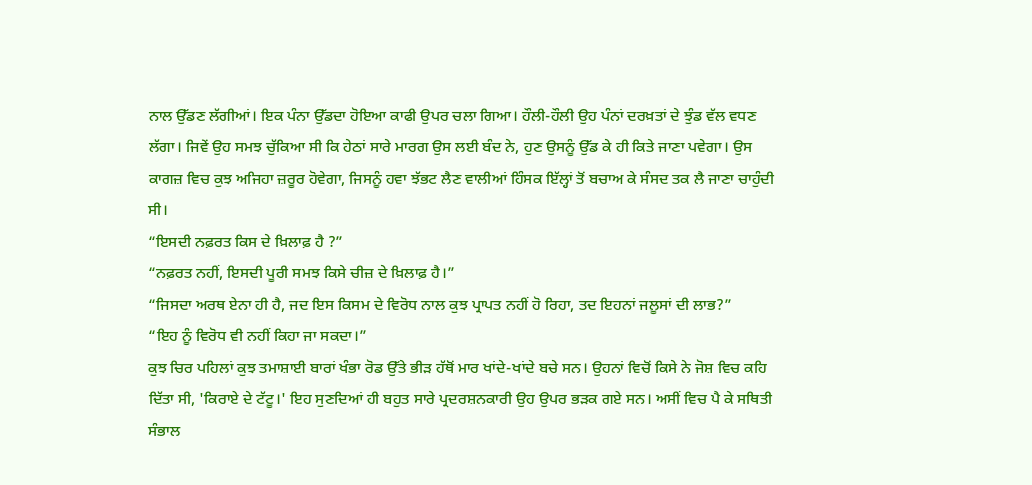ਨਾਲ ਉੱਡਣ ਲੱਗੀਆਂ। ਇਕ ਪੰਨਾ ਉੱਡਦਾ ਹੋਇਆ ਕਾਫੀ ਉਪਰ ਚਲਾ ਗਿਆ। ਹੌਲੀ-ਹੌਲੀ ਉਹ ਪੰਨਾਂ ਦਰਖ਼ਤਾਂ ਦੇ ਝੁੰਡ ਵੱਲ ਵਧਣ ਲੱਗਾ। ਜਿਵੇਂ ਉਹ ਸਮਝ ਚੁੱਕਿਆ ਸੀ ਕਿ ਹੇਠਾਂ ਸਾਰੇ ਮਾਰਗ ਉਸ ਲਈ ਬੰਦ ਨੇ, ਹੁਣ ਉਸਨੂੰ ਉੱਡ ਕੇ ਹੀ ਕਿਤੇ ਜਾਣਾ ਪਵੇਗਾ। ਉਸ ਕਾਗਜ਼ ਵਿਚ ਕੁਝ ਅਜਿਹਾ ਜ਼ਰੂਰ ਹੋਵੇਗਾ, ਜਿਸਨੂੰ ਹਵਾ ਝੱਭਟ ਲੈਣ ਵਾਲੀਆਂ ਹਿੰਸਕ ਇੱਲ੍ਹਾਂ ਤੋਂ ਬਚਾਅ ਕੇ ਸੰਸਦ ਤਕ ਲੈ ਜਾਣਾ ਚਾਹੁੰਦੀ ਸੀ।
“ਇਸਦੀ ਨਫ਼ਰਤ ਕਿਸ ਦੇ ਖ਼ਿਲਾਫ਼ ਹੈ ?”
“ਨਫ਼ਰਤ ਨਹੀਂ, ਇਸਦੀ ਪੂਰੀ ਸਮਝ ਕਿਸੇ ਚੀਜ਼ ਦੇ ਖ਼ਿਲਾਫ਼ ਹੈ।”
“ਜਿਸਦਾ ਅਰਥ ਏਨਾ ਹੀ ਹੈ, ਜਦ ਇਸ ਕਿਸਮ ਦੇ ਵਿਰੋਧ ਨਾਲ ਕੁਝ ਪ੍ਰਾਪਤ ਨਹੀਂ ਹੋ ਰਿਹਾ, ਤਦ ਇਹਨਾਂ ਜਲੂਸਾਂ ਦੀ ਲਾਭ?”
“ਇਹ ਨੂੰ ਵਿਰੋਧ ਵੀ ਨਹੀਂ ਕਿਹਾ ਜਾ ਸਕਦਾ।”
ਕੁਝ ਚਿਰ ਪਹਿਲਾਂ ਕੁਝ ਤਮਾਸ਼ਾਈ ਬਾਰਾਂ ਖੰਭਾ ਰੋਡ ਉੱਤੇ ਭੀੜ ਹੱਥੋਂ ਮਾਰ ਖਾਂਦੇ-ਖਾਂਦੇ ਬਚੇ ਸਨ। ਉਹਨਾਂ ਵਿਚੋਂ ਕਿਸੇ ਨੇ ਜੋਸ਼ ਵਿਚ ਕਹਿ ਦਿੱਤਾ ਸੀ, 'ਕਿਰਾਏ ਦੇ ਟੱਟੂ।' ਇਹ ਸੁਣਦਿਆਂ ਹੀ ਬਹੁਤ ਸਾਰੇ ਪ੍ਰਦਰਸ਼ਨਕਾਰੀ ਉਹ ਉਪਰ ਭੜਕ ਗਏ ਸਨ। ਅਸੀਂ ਵਿਚ ਪੈ ਕੇ ਸਥਿਤੀ ਸੰਭਾਲ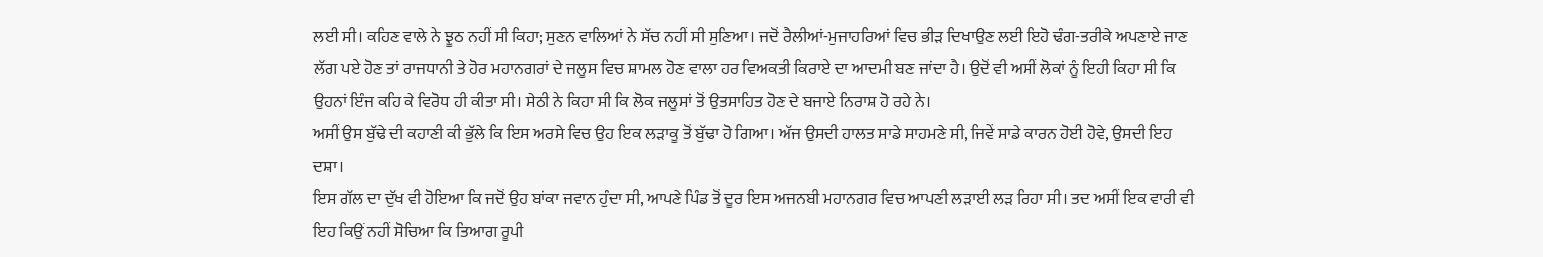ਲਈ ਸੀ। ਕਹਿਣ ਵਾਲੇ ਨੇ ਝੂਠ ਨਹੀਂ ਸੀ ਕਿਹਾ; ਸੁਣਨ ਵਾਲਿਆਂ ਨੇ ਸੱਚ ਨਹੀਂ ਸੀ ਸੁਣਿਆ। ਜਦੋਂ ਰੈਲੀਆਂ-ਮੁਜਾਹਰਿਆਂ ਵਿਚ ਭੀੜ ਦਿਖਾਉਣ ਲਈ ਇਹੋ ਢੰਗ-ਤਰੀਕੇ ਅਪਣਾਏ ਜਾਣ ਲੱਗ ਪਏ ਹੋਣ ਤਾਂ ਰਾਜਧਾਨੀ ਤੇ ਹੋਰ ਮਹਾਨਗਰਾਂ ਦੇ ਜਲੂਸ ਵਿਚ ਸ਼ਾਮਲ ਹੋਣ ਵਾਲਾ ਹਰ ਵਿਅਕਤੀ ਕਿਰਾਏ ਦਾ ਆਦਮੀ ਬਣ ਜਾਂਦਾ ਹੈ। ਉਦੋਂ ਵੀ ਅਸੀਂ ਲੋਕਾਂ ਨੂੰ ਇਹੀ ਕਿਹਾ ਸੀ ਕਿ ਉਹਨਾਂ ਇੰਜ ਕਹਿ ਕੇ ਵਿਰੋਧ ਹੀ ਕੀਤਾ ਸੀ। ਸੇਠੀ ਨੇ ਕਿਹਾ ਸੀ ਕਿ ਲੋਕ ਜਲੂਸਾਂ ਤੋਂ ਉਤਸਾਹਿਤ ਹੋਣ ਦੇ ਬਜਾਏ ਨਿਰਾਸ਼ ਹੋ ਰਹੇ ਨੇ।
ਅਸੀਂ ਉਸ ਬੁੱਢੇ ਦੀ ਕਹਾਣੀ ਕੀ ਭੁੱਲੇ ਕਿ ਇਸ ਅਰਸੇ ਵਿਚ ਉਹ ਇਕ ਲੜਾਕੂ ਤੋਂ ਬੁੱਢਾ ਹੋ ਗਿਆ। ਅੱਜ ਉਸਦੀ ਹਾਲਤ ਸਾਡੇ ਸਾਹਮਣੇ ਸੀ, ਜਿਵੇਂ ਸਾਡੇ ਕਾਰਨ ਹੋਈ ਹੋਵੇ, ਉਸਦੀ ਇਹ ਦਸ਼ਾ।
ਇਸ ਗੱਲ ਦਾ ਦੁੱਖ ਵੀ ਹੋਇਆ ਕਿ ਜਦੋਂ ਉਹ ਬਾਂਕਾ ਜਵਾਨ ਹੁੰਦਾ ਸੀ, ਆਪਣੇ ਪਿੰਡ ਤੋਂ ਦੂਰ ਇਸ ਅਜਨਬੀ ਮਹਾਨਗਰ ਵਿਚ ਆਪਣੀ ਲੜਾਈ ਲੜ ਰਿਹਾ ਸੀ। ਤਦ ਅਸੀਂ ਇਕ ਵਾਰੀ ਵੀ ਇਹ ਕਿਉਂ ਨਹੀਂ ਸੋਚਿਆ ਕਿ ਤਿਆਗ ਰੂਪੀ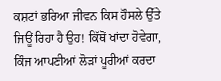ਕਸ਼ਟਾਂ ਭਰਿਆ ਜੀਵਨ ਕਿਸ ਹੌਸਲੇ ਉੱਤੇ ਜਿਊਂ ਰਿਹਾ ਹੈ ਉਹ! ਕਿੱਥੋਂ ਖਾਂਦਾ ਹੋਵੇਗਾ, ਕਿੰਜ ਆਪਣੀਆਂ ਲੋੜਾਂ ਪੂਰੀਆਂ ਕਰਦਾ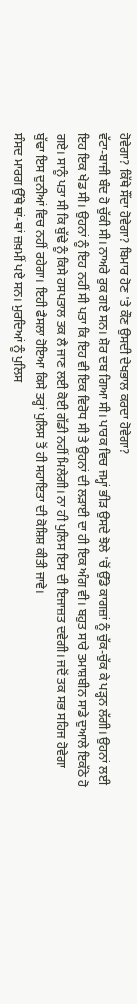ਹੋਵੇਗਾ? ਕਿੱਥੇ ਸੌਂਦਾ ਹੋਵੇਗਾ? ਬਿਮਾਰ ਹੋਣ 'ਤੇ ਕੌਣ ਉਸਦੀ ਦੇਖਭਾਲ ਕਰਦਾ ਹੋਵੇਗਾ?
ਵੱਟਾ-ਬਾਜੀ ਬੰਦ ਹੋ ਚੁੱਕੀ ਸੀ। ਨਾਅਰੇ ਰੁਕ ਗਏ ਸਨ। ਸ਼ੋਰ ਦਬ ਗਿਆ ਸੀ। ਪਾਰਕ ਵਿਚ ਜਮ੍ਹਾਂ ਭੀੜ ਉਸਦੇ ਝੋਲੇ 'ਚੋਂ ਉੱਡੇ ਕਾਗਜ਼ਾਂ ਨੂੰ ਚੁੱਕ-ਚੁੱਕ ਕੇ ਪੜ੍ਹਨ ਲੱਗੀ। ਉਹਨਾਂ ਲਈ ਇਹ ਇਕ ਖੇਡ ਸੀ। ਉਹਨਾਂ ਨੂੰ ਇਹ ਨਹੀਂ ਸੀ ਪਤਾ ਕਿ ਇਹ ਵੀ ਇਕ ਵਿਰੋਧ ਸੀ ਤੇ ਉਹਨਾਂ ਦੀ ਲੜਾਈ ਦਾ ਹੀ ਇਕ ਅੰਗ ਵੀ। ਬਹੁਤ ਸਾਰੇ ਤਮਾਸ਼ਬੀਨ ਸਾਡੇ ਦੁਆਲੇ ਇਕੱਠੇ ਹੋ ਗਏ। ਸਾਨੂੰ ਪਤਾ ਸੀ ਕਿ ਬੁੱਢੇ ਨੂੰ ਕਿਸੇ ਹਸਪਤਾਲ ਤਕ ਲੈ ਜਾਣ ਲਈ ਕੋਈ ਗੱਡੀ ਨਹੀਂ ਮਿਲੇਗੀ। ਨਾ ਹੀ ਪੁਲਿਸ ਇਸ ਦੀ ਇਜਾਜ਼ਤ ਦਵੇਗੀ। ਜਦੋਂ ਤਕ ਸਭ ਸਹਿਜ ਹੋਵੇਗਾ ਬੁੱਢਾ ਇਸ ਦੁਨੀਆਂ ਵਿਚ ਨਹੀਂ ਰਹੇਗਾ। ਇਹੀ ਫੈਸਲਾ ਹੋਇਆ ਕਿਸੇ ਤਰ੍ਹਾਂ ਪੁਲਿਸ ਤੋਂ ਹੀ ਸਹਾਇਤਾ ਦੀ ਕੋਸ਼ਿਸ਼ ਕੀਤੀ ਜਾਵੇ।
ਸੰਸਦ ਮਾਰਗ ਉੱਥੇ ਥਾਂ-ਥਾਂ ਜ਼ਖ਼ਮੀਂ ਪਏ ਸਨ। ਮੁਰਦਿਆਂ ਨੂੰ ਪੁਲਿਸ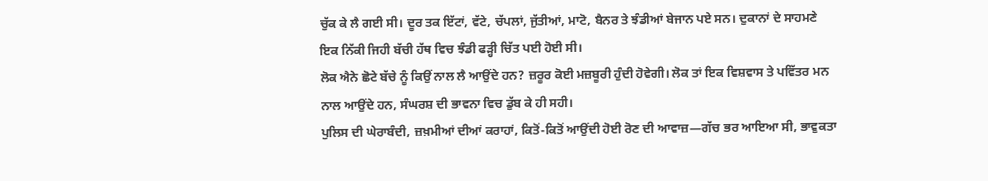ਚੁੱਕ ਕੇ ਲੈ ਗਈ ਸੀ। ਦੂਰ ਤਕ ਇੱਟਾਂ, ਵੱਟੇ, ਚੱਪਲਾਂ, ਜੁੱਤੀਆਂ, ਮਾਟੋ, ਬੈਨਰ ਤੇ ਝੰਡੀਆਂ ਬੇਜਾਨ ਪਏ ਸਨ। ਦੁਕਾਨਾਂ ਦੇ ਸਾਹਮਣੇ ਇਕ ਨਿੱਕੀ ਜਿਹੀ ਬੱਚੀ ਹੱਥ ਵਿਚ ਝੰਡੀ ਫੜ੍ਹੀ ਚਿੱਤ ਪਈ ਹੋਈ ਸੀ।
ਲੋਕ ਐਨੇ ਛੋਟੇ ਬੱਚੇ ਨੂੰ ਕਿਉਂ ਨਾਲ ਲੈ ਆਉਂਦੇ ਹਨ? ਜ਼ਰੂਰ ਕੋਈ ਮਜ਼ਬੂਰੀ ਹੁੰਦੀ ਹੋਵੇਗੀ। ਲੋਕ ਤਾਂ ਇਕ ਵਿਸ਼ਵਾਸ ਤੇ ਪਵਿੱਤਰ ਮਨ ਨਾਲ ਆਉਂਦੇ ਹਨ, ਸੰਘਰਸ਼ ਦੀ ਭਾਵਨਾ ਵਿਚ ਡੁੱਬ ਕੇ ਹੀ ਸਹੀ।
ਪੁਲਿਸ ਦੀ ਘੇਰਾਬੰਦੀ, ਜ਼ਖ਼ਮੀਆਂ ਦੀਆਂ ਕਰਾਹਾਂ, ਕਿਤੋਂ-ਕਿਤੋਂ ਆਉਂਦੀ ਹੋਈ ਰੋਣ ਦੀ ਆਵਾਜ਼—ਗੱਚ ਭਰ ਆਇਆ ਸੀ, ਭਾਵੁਕਤਾ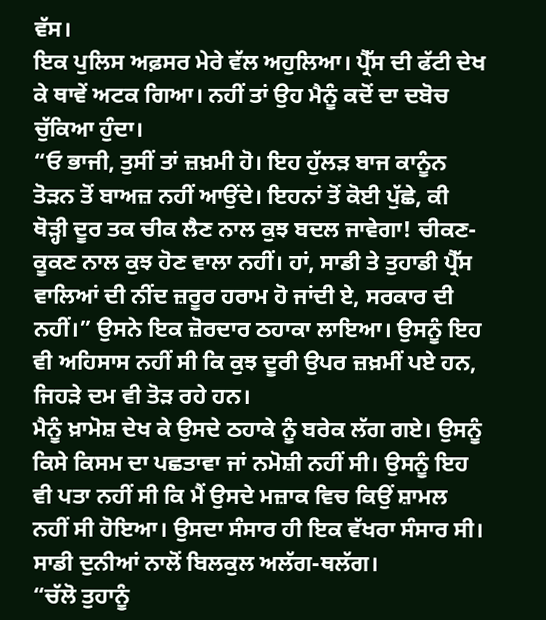ਵੱਸ।
ਇਕ ਪੁਲਿਸ ਅਫ਼ਸਰ ਮੇਰੇ ਵੱਲ ਅਹੁਲਿਆ। ਪ੍ਰੈੱਸ ਦੀ ਫੱਟੀ ਦੇਖ ਕੇ ਥਾਵੇਂ ਅਟਕ ਗਿਆ। ਨਹੀਂ ਤਾਂ ਉਹ ਮੈਨੂੰ ਕਦੋਂ ਦਾ ਦਬੋਚ ਚੁੱਕਿਆ ਹੁੰਦਾ।
“ਓ ਭਾਜੀ, ਤੁਸੀਂ ਤਾਂ ਜ਼ਖ਼ਮੀ ਹੋ। ਇਹ ਹੁੱਲੜ ਬਾਜ ਕਾਨੂੰਨ ਤੋੜਨ ਤੋਂ ਬਾਅਜ਼ ਨਹੀਂ ਆਉਂਦੇ। ਇਹਨਾਂ ਤੋਂ ਕੋਈ ਪੁੱਛੇ, ਕੀ ਥੋੜ੍ਹੀ ਦੂਰ ਤਕ ਚੀਕ ਲੈਣ ਨਾਲ ਕੁਝ ਬਦਲ ਜਾਵੇਗਾ! ਚੀਕਣ-ਕੂਕਣ ਨਾਲ ਕੁਝ ਹੋਣ ਵਾਲਾ ਨਹੀਂ। ਹਾਂ, ਸਾਡੀ ਤੇ ਤੁਹਾਡੀ ਪ੍ਰੈੱਸ ਵਾਲਿਆਂ ਦੀ ਨੀਂਦ ਜ਼ਰੂਰ ਹਰਾਮ ਹੋ ਜਾਂਦੀ ਏ, ਸਰਕਾਰ ਦੀ ਨਹੀਂ।” ਉਸਨੇ ਇਕ ਜ਼ੋਰਦਾਰ ਠਹਾਕਾ ਲਾਇਆ। ਉਸਨੂੰ ਇਹ ਵੀ ਅਹਿਸਾਸ ਨਹੀਂ ਸੀ ਕਿ ਕੁਝ ਦੂਰੀ ਉਪਰ ਜ਼ਖ਼ਮੀਂ ਪਏ ਹਨ, ਜਿਹੜੇ ਦਮ ਵੀ ਤੋੜ ਰਹੇ ਹਨ।
ਮੈਨੂੰ ਖ਼ਾਮੋਸ਼ ਦੇਖ ਕੇ ਉਸਦੇ ਠਹਾਕੇ ਨੂੰ ਬਰੇਕ ਲੱਗ ਗਏ। ਉਸਨੂੰ ਕਿਸੇ ਕਿਸਮ ਦਾ ਪਛਤਾਵਾ ਜਾਂ ਨਮੋਸ਼ੀ ਨਹੀਂ ਸੀ। ਉਸਨੂੰ ਇਹ ਵੀ ਪਤਾ ਨਹੀਂ ਸੀ ਕਿ ਮੈਂ ਉਸਦੇ ਮਜ਼ਾਕ ਵਿਚ ਕਿਉਂ ਸ਼ਾਮਲ ਨਹੀਂ ਸੀ ਹੋਇਆ। ਉਸਦਾ ਸੰਸਾਰ ਹੀ ਇਕ ਵੱਖਰਾ ਸੰਸਾਰ ਸੀ। ਸਾਡੀ ਦੁਨੀਆਂ ਨਾਲੋਂ ਬਿਲਕੁਲ ਅਲੱਗ-ਥਲੱਗ।
“ਚੱਲੋ ਤੁਹਾਨੂੰ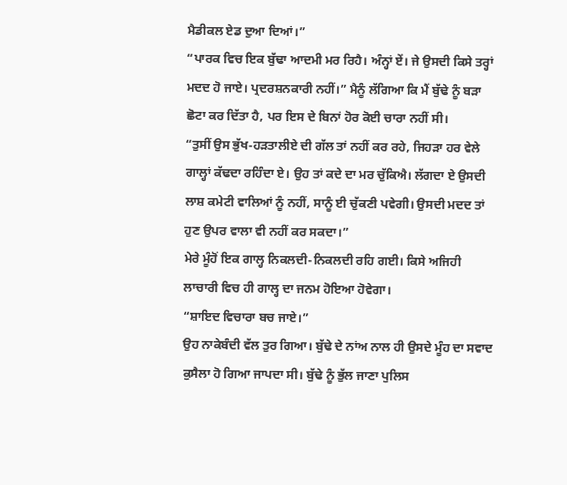ਮੈਡੀਕਲ ਏਡ ਦੁਆ ਦਿਆਂ।”
“ਪਾਰਕ ਵਿਚ ਇਕ ਬੁੱਢਾ ਆਦਮੀ ਮਰ ਰਿਹੈ। ਅੰਨ੍ਹਾਂ ਏਂ। ਜੇ ਉਸਦੀ ਕਿਸੇ ਤਰ੍ਹਾਂ ਮਦਦ ਹੋ ਜਾਏ। ਪ੍ਰਦਰਸ਼ਨਕਾਰੀ ਨਹੀਂ।” ਮੈਨੂੰ ਲੱਗਿਆ ਕਿ ਮੈਂ ਬੁੱਢੇ ਨੂੰ ਬੜਾ ਛੋਟਾ ਕਰ ਦਿੱਤਾ ਹੈ, ਪਰ ਇਸ ਦੇ ਬਿਨਾਂ ਹੋਰ ਕੋਈ ਚਾਰਾ ਨਹੀਂ ਸੀ।
“ਤੁਸੀਂ ਉਸ ਭੁੱਖ-ਹੜਤਾਲੀਏ ਦੀ ਗੱਲ ਤਾਂ ਨਹੀਂ ਕਰ ਰਹੇ, ਜਿਹੜਾ ਹਰ ਵੇਲੇ ਗਾਲ੍ਹਾਂ ਕੱਢਦਾ ਰਹਿੰਦਾ ਏ। ਉਹ ਤਾਂ ਕਦੇ ਦਾ ਮਰ ਚੁੱਕਿਐ। ਲੱਗਦਾ ਏ ਉਸਦੀ ਲਾਸ਼ ਕਮੇਟੀ ਵਾਲਿਆਂ ਨੂੰ ਨਹੀਂ, ਸਾਨੂੰ ਈ ਚੁੱਕਣੀ ਪਵੇਗੀ। ਉਸਦੀ ਮਦਦ ਤਾਂ ਹੁਣ ਉਪਰ ਵਾਲਾ ਵੀ ਨਹੀਂ ਕਰ ਸਕਦਾ।”
ਮੇਰੇ ਮੂੰਹੋਂ ਇਕ ਗਾਲ੍ਹ ਨਿਕਲਦੀ-ਨਿਕਲਦੀ ਰਹਿ ਗਈ। ਕਿਸੇ ਅਜਿਹੀ ਲਾਚਾਰੀ ਵਿਚ ਹੀ ਗਾਲ੍ਹ ਦਾ ਜਨਮ ਹੋਇਆ ਹੋਵੇਗਾ।
“ਸ਼ਾਇਦ ਵਿਚਾਰਾ ਬਚ ਜਾਏ।”
ਉਹ ਨਾਕੇਬੰਦੀ ਵੱਲ ਤੁਰ ਗਿਆ। ਬੁੱਢੇ ਦੇ ਨਾਂਅ ਨਾਲ ਹੀ ਉਸਦੇ ਮੂੰਹ ਦਾ ਸਵਾਦ ਕੁਸੈਲਾ ਹੋ ਗਿਆ ਜਾਪਦਾ ਸੀ। ਬੁੱਢੇ ਨੂੰ ਭੁੱਲ ਜਾਣਾ ਪੁਲਿਸ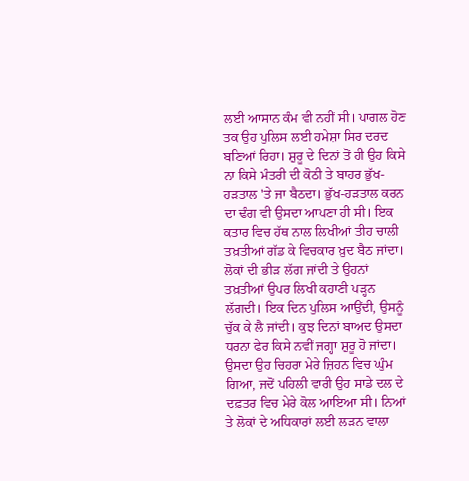ਲਈ ਆਸਾਨ ਕੰਮ ਵੀ ਨਹੀਂ ਸੀ। ਪਾਗਲ ਹੋਣ ਤਕ ਉਹ ਪੁਲਿਸ ਲਈ ਹਮੇਸ਼ਾ ਸਿਰ ਦਰਦ ਬਣਿਆਂ ਰਿਹਾ। ਸ਼ੁਰੂ ਦੇ ਦਿਨਾਂ ਤੋਂ ਹੀ ਉਹ ਕਿਸੇ ਨਾ ਕਿਸੇ ਮੰਤਰੀ ਦੀ ਕੋਠੀ ਤੇ ਬਾਹਰ ਭੁੱਖ-ਹੜਤਾਲ 'ਤੇ ਜਾ ਬੈਠਦਾ। ਭੁੱਖ-ਹੜਤਾਲ ਕਰਨ ਦਾ ਢੰਗ ਵੀ ਉਸਦਾ ਆਪਣਾ ਹੀ ਸੀ। ਇਕ ਕਤਾਰ ਵਿਚ ਹੱਥ ਨਾਲ ਲਿਖੀਆਂ ਤੀਹ ਚਾਲੀ ਤਖ਼ਤੀਆਂ ਗੱਡ ਕੇ ਵਿਚਕਾਰ ਖ਼ੁਦ ਬੈਠ ਜਾਂਦਾ। ਲੋਕਾਂ ਦੀ ਭੀੜ ਲੱਗ ਜਾਂਦੀ ਤੇ ਉਹਨਾਂ ਤਖ਼ਤੀਆਂ ਉਪਰ ਲਿਖੀ ਕਹਾਣੀ ਪੜ੍ਹਨ ਲੱਗਦੀ। ਇਕ ਦਿਨ ਪੁਲਿਸ ਆਉਂਦੀ, ਉਸਨੂੰ ਚੁੱਕ ਕੇ ਲੈ ਜਾਂਦੀ। ਕੁਝ ਦਿਨਾਂ ਬਾਅਦ ਉਸਦਾ ਧਰਨਾ ਫੇਰ ਕਿਸੇ ਨਵੀਂ ਜਗ੍ਹਾ ਸ਼ੁਰੂ ਹੋ ਜਾਂਦਾ।
ਉਸਦਾ ਉਹ ਚਿਹਰਾ ਮੇਰੇ ਜ਼ਿਹਨ ਵਿਚ ਘੁੰਮ ਗਿਆ, ਜਦੋਂ ਪਹਿਲੀ ਵਾਰੀ ਉਹ ਸਾਡੇ ਦਲ ਦੇ ਦਫ਼ਤਰ ਵਿਚ ਮੇਰੇ ਕੋਲ ਆਇਆ ਸੀ। ਨਿਆਂ ਤੇ ਲੋਕਾਂ ਦੇ ਅਧਿਕਾਰਾਂ ਲਈ ਲੜਨ ਵਾਲਾ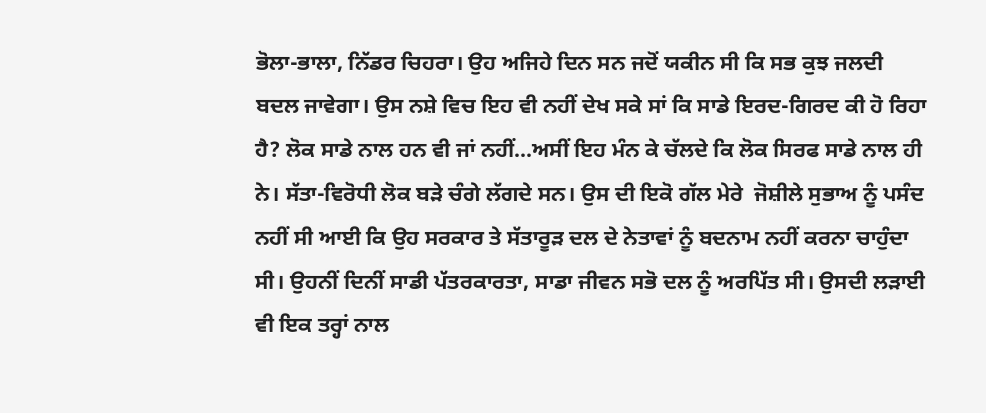ਭੋਲਾ-ਭਾਲਾ, ਨਿੱਡਰ ਚਿਹਰਾ। ਉਹ ਅਜਿਹੇ ਦਿਨ ਸਨ ਜਦੋਂ ਯਕੀਨ ਸੀ ਕਿ ਸਭ ਕੁਝ ਜਲਦੀ ਬਦਲ ਜਾਵੇਗਾ। ਉਸ ਨਸ਼ੇ ਵਿਚ ਇਹ ਵੀ ਨਹੀਂ ਦੇਖ ਸਕੇ ਸਾਂ ਕਿ ਸਾਡੇ ਇਰਦ-ਗਿਰਦ ਕੀ ਹੋ ਰਿਹਾ ਹੈ? ਲੋਕ ਸਾਡੇ ਨਾਲ ਹਨ ਵੀ ਜਾਂ ਨਹੀਂ...ਅਸੀਂ ਇਹ ਮੰਨ ਕੇ ਚੱਲਦੇ ਕਿ ਲੋਕ ਸਿਰਫ ਸਾਡੇ ਨਾਲ ਹੀ ਨੇ। ਸੱਤਾ-ਵਿਰੋਧੀ ਲੋਕ ਬੜੇ ਚੰਗੇ ਲੱਗਦੇ ਸਨ। ਉਸ ਦੀ ਇਕੋ ਗੱਲ ਮੇਰੇ  ਜੋਸ਼ੀਲੇ ਸੁਭਾਅ ਨੂੰ ਪਸੰਦ ਨਹੀਂ ਸੀ ਆਈ ਕਿ ਉਹ ਸਰਕਾਰ ਤੇ ਸੱਤਾਰੂੜ ਦਲ ਦੇ ਨੇਤਾਵਾਂ ਨੂੰ ਬਦਨਾਮ ਨਹੀਂ ਕਰਨਾ ਚਾਹੁੰਦਾ ਸੀ। ਉਹਨੀਂ ਦਿਨੀਂ ਸਾਡੀ ਪੱਤਰਕਾਰਤਾ, ਸਾਡਾ ਜੀਵਨ ਸਭੋ ਦਲ ਨੂੰ ਅਰਪਿੱਤ ਸੀ। ਉਸਦੀ ਲੜਾਈ ਵੀ ਇਕ ਤਰ੍ਹਾਂ ਨਾਲ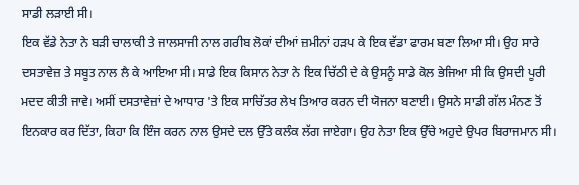ਸਾਡੀ ਲੜਾਈ ਸੀ।
ਇਕ ਵੱਡੇ ਨੇਤਾ ਨੇ ਬੜੀ ਚਾਲਾਕੀ ਤੇ ਜਾਲਸਾਜੀ ਨਾਲ ਗਰੀਬ ਲੋਕਾਂ ਦੀਆਂ ਜ਼ਮੀਨਾਂ ਹੜਪ ਕੇ ਇਕ ਵੱਡਾ ਫਾਰਮ ਬਣਾ ਲਿਆ ਸੀ। ਉਹ ਸਾਰੇ ਦਸਤਾਵੇਜ਼ ਤੇ ਸਬੂਤ ਨਾਲ ਲੈ ਕੇ ਆਇਆ ਸੀ। ਸਾਡੇ ਇਕ ਕਿਸਾਨ ਨੇਤਾ ਨੇ ਇਕ ਚਿੱਠੀ ਦੇ ਕੇ ਉਸਨੂੰ ਸਾਡੇ ਕੋਲ ਭੇਜਿਆ ਸੀ ਕਿ ਉਸਦੀ ਪੂਰੀ ਮਦਦ ਕੀਤੀ ਜਾਵੇ। ਅਸੀਂ ਦਸਤਾਵੇਜ਼ਾਂ ਦੇ ਆਧਾਰ 'ਤੇ ਇਕ ਸਾਚਿੱਤਰ ਲੇਖ ਤਿਆਰ ਕਰਨ ਦੀ ਯੋਜਨਾ ਬਣਾਈ। ਉਸਨੇ ਸਾਡੀ ਗੱਲ ਮੰਨਣ ਤੋਂ ਇਨਕਾਰ ਕਰ ਦਿੱਤਾ, ਕਿਹਾ ਕਿ ਇੰਜ ਕਰਨ ਨਾਲ ਉਸਦੇ ਦਲ ਉੱਤੇ ਕਲੰਕ ਲੱਗ ਜਾਏਗਾ। ਉਹ ਨੇਤਾ ਇਕ ਉੱਚੇ ਅਹੁਦੇ ਉਪਰ ਬਿਰਾਜਮਾਨ ਸੀ।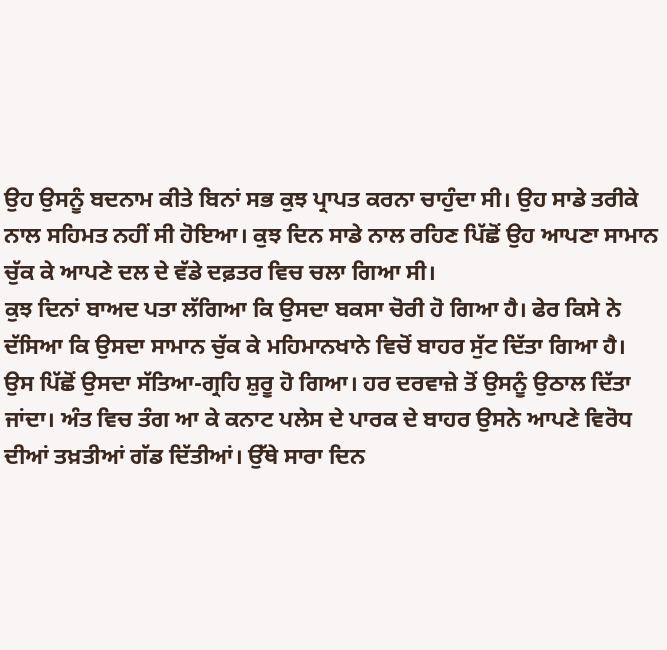ਉਹ ਉਸਨੂੰ ਬਦਨਾਮ ਕੀਤੇ ਬਿਨਾਂ ਸਭ ਕੁਝ ਪ੍ਰਾਪਤ ਕਰਨਾ ਚਾਹੁੰਦਾ ਸੀ। ਉਹ ਸਾਡੇ ਤਰੀਕੇ ਨਾਲ ਸਹਿਮਤ ਨਹੀਂ ਸੀ ਹੋਇਆ। ਕੁਝ ਦਿਨ ਸਾਡੇ ਨਾਲ ਰਹਿਣ ਪਿੱਛੋਂ ਉਹ ਆਪਣਾ ਸਾਮਾਨ ਚੁੱਕ ਕੇ ਆਪਣੇ ਦਲ ਦੇ ਵੱਡੇ ਦਫ਼ਤਰ ਵਿਚ ਚਲਾ ਗਿਆ ਸੀ।
ਕੁਝ ਦਿਨਾਂ ਬਾਅਦ ਪਤਾ ਲੱਗਿਆ ਕਿ ਉਸਦਾ ਬਕਸਾ ਚੋਰੀ ਹੋ ਗਿਆ ਹੈ। ਫੇਰ ਕਿਸੇ ਨੇ ਦੱਸਿਆ ਕਿ ਉਸਦਾ ਸਾਮਾਨ ਚੁੱਕ ਕੇ ਮਹਿਮਾਨਖਾਨੇ ਵਿਚੋਂ ਬਾਹਰ ਸੁੱਟ ਦਿੱਤਾ ਗਿਆ ਹੈ।
ਉਸ ਪਿੱਛੋਂ ਉਸਦਾ ਸੱਤਿਆ-ਗ੍ਰਹਿ ਸ਼ੁਰੂ ਹੋ ਗਿਆ। ਹਰ ਦਰਵਾਜ਼ੇ ਤੋਂ ਉਸਨੂੰ ਉਠਾਲ ਦਿੱਤਾ ਜਾਂਦਾ। ਅੰਤ ਵਿਚ ਤੰਗ ਆ ਕੇ ਕਨਾਟ ਪਲੇਸ ਦੇ ਪਾਰਕ ਦੇ ਬਾਹਰ ਉਸਨੇ ਆਪਣੇ ਵਿਰੋਧ ਦੀਆਂ ਤਖ਼ਤੀਆਂ ਗੱਡ ਦਿੱਤੀਆਂ। ਉੱਥੇ ਸਾਰਾ ਦਿਨ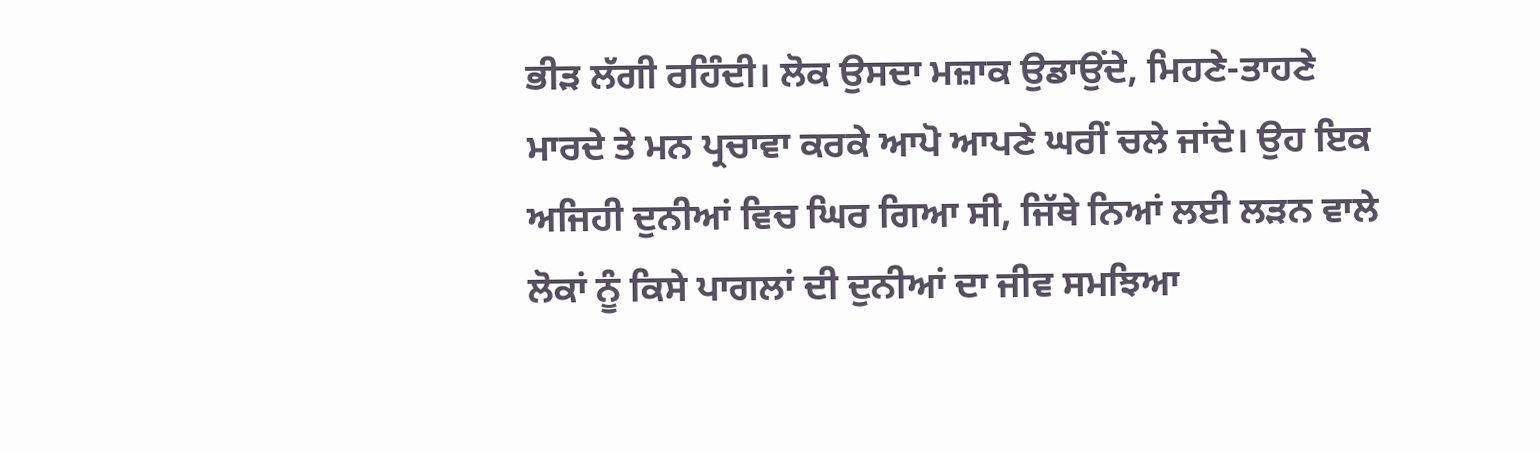ਭੀੜ ਲੱਗੀ ਰਹਿੰਦੀ। ਲੋਕ ਉਸਦਾ ਮਜ਼ਾਕ ਉਡਾਉਂਦੇ, ਮਿਹਣੇ-ਤਾਹਣੇ ਮਾਰਦੇ ਤੇ ਮਨ ਪ੍ਰਚਾਵਾ ਕਰਕੇ ਆਪੋ ਆਪਣੇ ਘਰੀਂ ਚਲੇ ਜਾਂਦੇ। ਉਹ ਇਕ ਅਜਿਹੀ ਦੁਨੀਆਂ ਵਿਚ ਘਿਰ ਗਿਆ ਸੀ, ਜਿੱਥੇ ਨਿਆਂ ਲਈ ਲੜਨ ਵਾਲੇ ਲੋਕਾਂ ਨੂੰ ਕਿਸੇ ਪਾਗਲਾਂ ਦੀ ਦੁਨੀਆਂ ਦਾ ਜੀਵ ਸਮਝਿਆ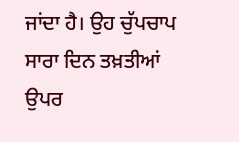ਜਾਂਦਾ ਹੈ। ਉਹ ਚੁੱਪਚਾਪ ਸਾਰਾ ਦਿਨ ਤਖ਼ਤੀਆਂ ਉਪਰ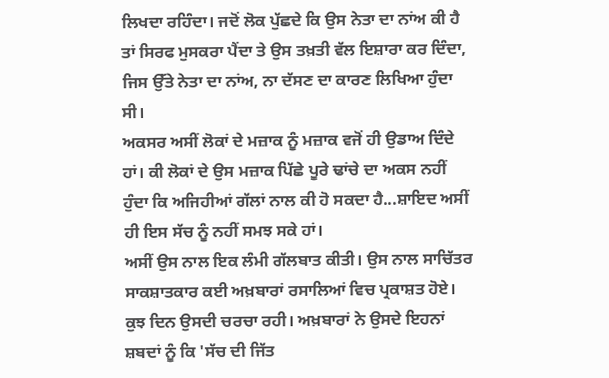ਲਿਖਦਾ ਰਹਿੰਦਾ। ਜਦੋਂ ਲੋਕ ਪੁੱਛਦੇ ਕਿ ਉਸ ਨੇਤਾ ਦਾ ਨਾਂਅ ਕੀ ਹੈ ਤਾਂ ਸਿਰਫ ਮੁਸਕਰਾ ਪੈਂਦਾ ਤੇ ਉਸ ਤਖ਼ਤੀ ਵੱਲ ਇਸ਼ਾਰਾ ਕਰ ਦਿੰਦਾ, ਜਿਸ ਉੱਤੇ ਨੇਤਾ ਦਾ ਨਾਂਅ, ਨਾ ਦੱਸਣ ਦਾ ਕਾਰਣ ਲਿਖਿਆ ਹੁੰਦਾ ਸੀ।
ਅਕਸਰ ਅਸੀਂ ਲੋਕਾਂ ਦੇ ਮਜ਼ਾਕ ਨੂੰ ਮਜ਼ਾਕ ਵਜੋਂ ਹੀ ਉਡਾਅ ਦਿੰਦੇ ਹਾਂ। ਕੀ ਲੋਕਾਂ ਦੇ ਉਸ ਮਜ਼ਾਕ ਪਿੱਛੇ ਪੂਰੇ ਢਾਂਚੇ ਦਾ ਅਕਸ ਨਹੀਂ ਹੁੰਦਾ ਕਿ ਅਜਿਹੀਆਂ ਗੱਲਾਂ ਨਾਲ ਕੀ ਹੋ ਸਕਦਾ ਹੈ...ਸ਼ਾਇਦ ਅਸੀਂ ਹੀ ਇਸ ਸੱਚ ਨੂੰ ਨਹੀਂ ਸਮਝ ਸਕੇ ਹਾਂ।
ਅਸੀਂ ਉਸ ਨਾਲ ਇਕ ਲੰਮੀ ਗੱਲਬਾਤ ਕੀਤੀ। ਉਸ ਨਾਲ ਸਾਚਿੱਤਰ ਸਾਕਸ਼ਾਤਕਾਰ ਕਈ ਅਖ਼ਬਾਰਾਂ ਰਸਾਲਿਆਂ ਵਿਚ ਪ੍ਰਕਾਸ਼ਤ ਹੋਏ। ਕੁਝ ਦਿਨ ਉਸਦੀ ਚਰਚਾ ਰਹੀ। ਅਖ਼ਬਾਰਾਂ ਨੇ ਉਸਦੇ ਇਹਨਾਂ ਸ਼ਬਦਾਂ ਨੂੰ ਕਿ 'ਸੱਚ ਦੀ ਜਿੱਤ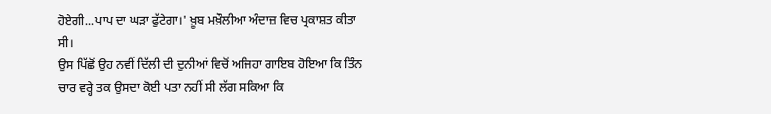ਹੋਏਗੀ...ਪਾਪ ਦਾ ਘੜਾ ਫੁੱਟੇਗਾ।' ਖ਼ੂਬ ਮਖ਼ੌਲੀਆ ਅੰਦਾਜ਼ ਵਿਚ ਪ੍ਰਕਾਸ਼ਤ ਕੀਤਾ ਸੀ।
ਉਸ ਪਿੱਛੋਂ ਉਹ ਨਵੀਂ ਦਿੱਲੀ ਦੀ ਦੁਨੀਆਂ ਵਿਚੋਂ ਅਜਿਹਾ ਗਾਇਬ ਹੋਇਆ ਕਿ ਤਿੰਨ ਚਾਰ ਵਰ੍ਹੇ ਤਕ ਉਸਦਾ ਕੋਈ ਪਤਾ ਨਹੀਂ ਸੀ ਲੱਗ ਸਕਿਆ ਕਿ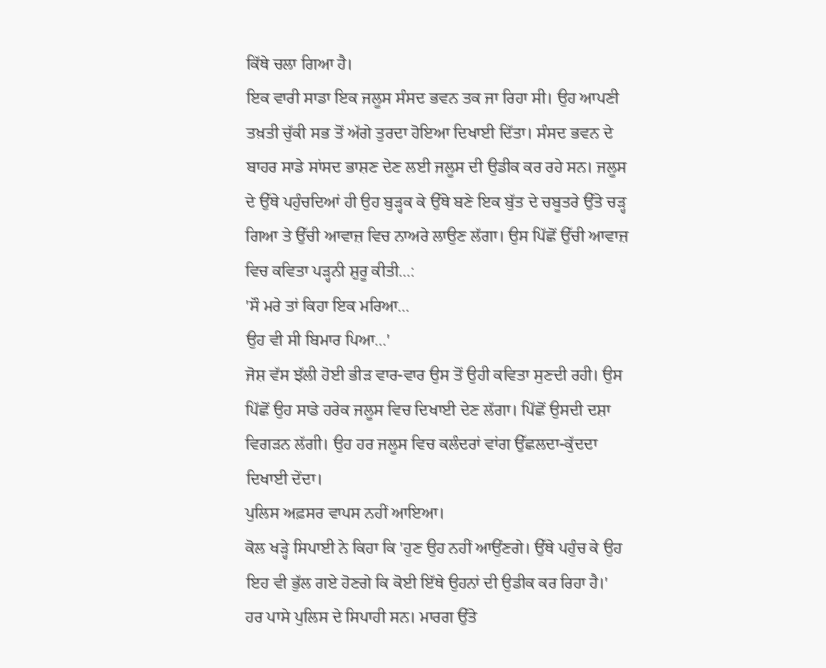ਕਿੱਥੇ ਚਲਾ ਗਿਆ ਹੈ।
ਇਕ ਵਾਰੀ ਸਾਡਾ ਇਕ ਜਲੂਸ ਸੰਸਦ ਭਵਨ ਤਕ ਜਾ ਰਿਹਾ ਸੀ। ਉਹ ਆਪਣੀ ਤਖ਼ਤੀ ਚੁੱਕੀ ਸਭ ਤੋਂ ਅੱਗੇ ਤੁਰਦਾ ਹੋਇਆ ਦਿਖਾਈ ਦਿੱਤਾ। ਸੰਸਦ ਭਵਨ ਦੇ ਬਾਹਰ ਸਾਡੇ ਸਾਂਸਦ ਭਾਸ਼ਣ ਦੇਣ ਲਈ ਜਲੂਸ ਦੀ ਉਡੀਕ ਕਰ ਰਹੇ ਸਨ। ਜਲੂਸ ਦੇ ਉੱਥੇ ਪਹੁੰਚਦਿਆਂ ਹੀ ਉਹ ਬੁੜ੍ਹਕ ਕੇ ਉੱਥੇ ਬਣੇ ਇਕ ਬੁੱਤ ਦੇ ਚਬੂਤਰੇ ਉੱਤੇ ਚੜ੍ਹ ਗਿਆ ਤੇ ਉੱਚੀ ਆਵਾਜ਼ ਵਿਚ ਨਾਅਰੇ ਲਾਉਣ ਲੱਗਾ। ਉਸ ਪਿੱਛੋਂ ਉੱਚੀ ਆਵਾਜ਼ ਵਿਚ ਕਵਿਤਾ ਪੜ੍ਹਨੀ ਸ਼ੁਰੂ ਕੀਤੀ...:
'ਸੌ ਮਰੇ ਤਾਂ ਕਿਹਾ ਇਕ ਮਰਿਆ...
ਉਹ ਵੀ ਸੀ ਬਿਮਾਰ ਪਿਆ...'
ਜੋਸ਼ ਵੱਸ ਝੱਲੀ ਹੋਈ ਭੀੜ ਵਾਰ-ਵਾਰ ਉਸ ਤੋਂ ਉਹੀ ਕਵਿਤਾ ਸੁਣਦੀ ਰਹੀ। ਉਸ ਪਿੱਛੋਂ ਉਹ ਸਾਡੇ ਹਰੇਕ ਜਲੂਸ ਵਿਚ ਦਿਖਾਈ ਦੇਣ ਲੱਗਾ। ਪਿੱਛੋਂ ਉਸਦੀ ਦਸ਼ਾ ਵਿਗੜਨ ਲੱਗੀ। ਉਹ ਹਰ ਜਲੂਸ ਵਿਚ ਕਲੰਦਰਾਂ ਵਾਂਗ ਉੱਛਲਦਾ-ਕੁੱਦਦਾ ਦਿਖਾਈ ਦੇਂਦਾ।
ਪੁਲਿਸ ਅਫ਼ਸਰ ਵਾਪਸ ਨਹੀਂ ਆਇਆ।
ਕੋਲ ਖੜ੍ਹੇ ਸਿਪਾਈ ਨੇ ਕਿਹਾ ਕਿ 'ਹੁਣ ਉਹ ਨਹੀਂ ਆਉਂਣਗੇ। ਉੱਥੇ ਪਹੁੰਚ ਕੇ ਉਹ ਇਹ ਵੀ ਭੁੱਲ ਗਏ ਹੋਣਗੇ ਕਿ ਕੋਈ ਇੱਥੇ ਉਹਨਾਂ ਦੀ ਉਡੀਕ ਕਰ ਰਿਹਾ ਹੈ।'
ਹਰ ਪਾਸੇ ਪੁਲਿਸ ਦੇ ਸਿਪਾਹੀ ਸਨ। ਮਾਰਗ ਉੱਤੇ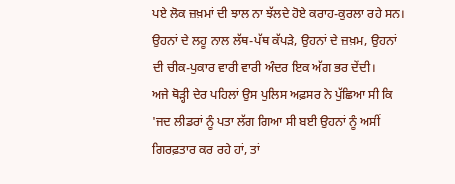ਪਏ ਲੋਕ ਜ਼ਖ਼ਮਾਂ ਦੀ ਝਾਲ ਨਾ ਝੱਲਦੇ ਹੋਏ ਕਰਾਹ-ਕੁਰਲਾ ਰਹੇ ਸਨ। ਉਹਨਾਂ ਦੇ ਲਹੂ ਨਾਲ ਲੱਥ-ਪੱਥ ਕੱਪੜੇ, ਉਹਨਾਂ ਦੇ ਜ਼ਖ਼ਮ, ਉਹਨਾਂ ਦੀ ਚੀਕ-ਪੁਕਾਰ ਵਾਰੀ ਵਾਰੀ ਅੰਦਰ ਇਕ ਅੱਗ ਭਰ ਦੇਂਦੀ।
ਅਜੇ ਥੋੜ੍ਹੀ ਦੇਰ ਪਹਿਲਾਂ ਉਸ ਪੁਲਿਸ ਅਫ਼ਸਰ ਨੇ ਪੁੱਛਿਆ ਸੀ ਕਿ 'ਜਦ ਲੀਡਰਾਂ ਨੂੰ ਪਤਾ ਲੱਗ ਗਿਆ ਸੀ ਬਈ ਉਹਨਾਂ ਨੂੰ ਅਸੀਂ ਗਿਰਫ਼ਤਾਰ ਕਰ ਰਹੇ ਹਾਂ, ਤਾਂ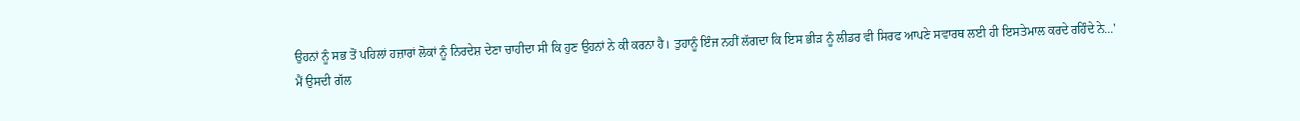ਉਹਨਾਂ ਨੂੰ ਸਭ ਤੋਂ ਪਹਿਲਾਂ ਹਜ਼ਾਰਾਂ ਲੋਕਾਂ ਨੂੰ ਨਿਰਦੇਸ਼ ਦੇਣਾ ਚਾਹੀਦਾ ਸੀ ਕਿ ਹੁਣ ਉਹਨਾਂ ਨੇ ਕੀ ਕਰਨਾ ਹੈ। ਤੁਹਾਨੂੰ ਇੰਜ ਨਹੀਂ ਲੱਗਦਾ ਕਿ ਇਸ ਭੀੜ ਨੂੰ ਲੀਡਰ ਵੀ ਸਿਰਫ ਆਪਣੇ ਸਵਾਰਥ ਲਈ ਹੀ ਇਸਤੇਮਾਲ ਕਰਦੇ ਰਹਿੰਦੇ ਨੇ...'
ਮੈਂ ਉਸਦੀ ਗੱਲ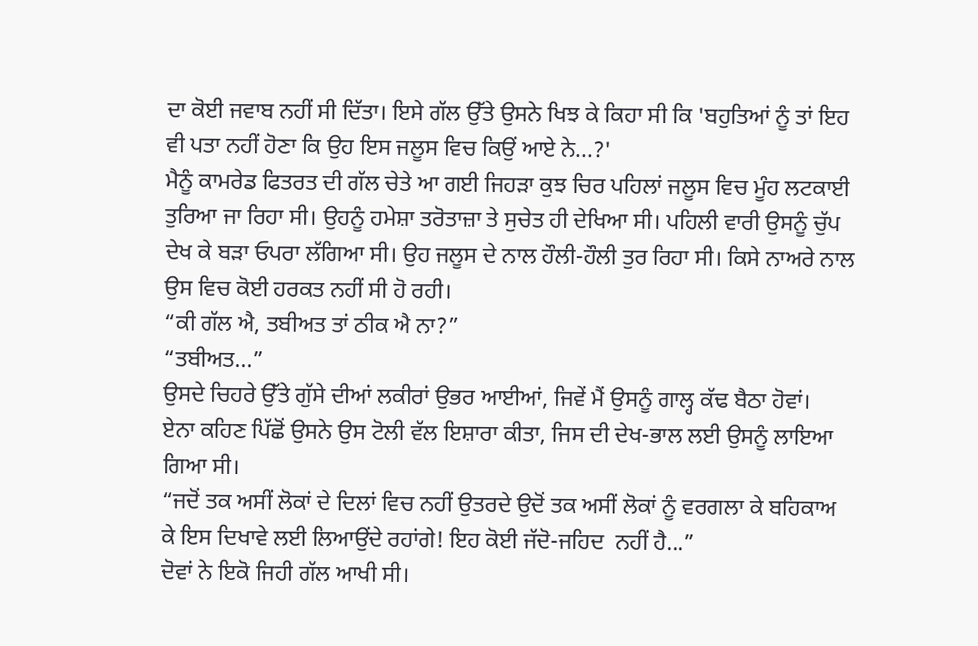ਦਾ ਕੋਈ ਜਵਾਬ ਨਹੀਂ ਸੀ ਦਿੱਤਾ। ਇਸੇ ਗੱਲ ਉੱਤੇ ਉਸਨੇ ਖਿਝ ਕੇ ਕਿਹਾ ਸੀ ਕਿ 'ਬਹੁਤਿਆਂ ਨੂੰ ਤਾਂ ਇਹ ਵੀ ਪਤਾ ਨਹੀਂ ਹੋਣਾ ਕਿ ਉਹ ਇਸ ਜਲੂਸ ਵਿਚ ਕਿਉਂ ਆਏ ਨੇ...?'
ਮੈਨੂੰ ਕਾਮਰੇਡ ਫਿਤਰਤ ਦੀ ਗੱਲ ਚੇਤੇ ਆ ਗਈ ਜਿਹੜਾ ਕੁਝ ਚਿਰ ਪਹਿਲਾਂ ਜਲੂਸ ਵਿਚ ਮੂੰਹ ਲਟਕਾਈ ਤੁਰਿਆ ਜਾ ਰਿਹਾ ਸੀ। ਉਹਨੂੰ ਹਮੇਸ਼ਾ ਤਰੋਤਾਜ਼ਾ ਤੇ ਸੁਚੇਤ ਹੀ ਦੇਖਿਆ ਸੀ। ਪਹਿਲੀ ਵਾਰੀ ਉਸਨੂੰ ਚੁੱਪ ਦੇਖ ਕੇ ਬੜਾ ਓਪਰਾ ਲੱਗਿਆ ਸੀ। ਉਹ ਜਲੂਸ ਦੇ ਨਾਲ ਹੌਲੀ-ਹੌਲੀ ਤੁਰ ਰਿਹਾ ਸੀ। ਕਿਸੇ ਨਾਅਰੇ ਨਾਲ ਉਸ ਵਿਚ ਕੋਈ ਹਰਕਤ ਨਹੀਂ ਸੀ ਹੋ ਰਹੀ।
“ਕੀ ਗੱਲ ਐ, ਤਬੀਅਤ ਤਾਂ ਠੀਕ ਐ ਨਾ?”
“ਤਬੀਅਤ...”
ਉਸਦੇ ਚਿਹਰੇ ਉੱਤੇ ਗੁੱਸੇ ਦੀਆਂ ਲਕੀਰਾਂ ਉਭਰ ਆਈਆਂ, ਜਿਵੇਂ ਮੈਂ ਉਸਨੂੰ ਗਾਲ੍ਹ ਕੱਢ ਬੈਠਾ ਹੋਵਾਂ।
ਏਨਾ ਕਹਿਣ ਪਿੱਛੋਂ ਉਸਨੇ ਉਸ ਟੋਲੀ ਵੱਲ ਇਸ਼ਾਰਾ ਕੀਤਾ, ਜਿਸ ਦੀ ਦੇਖ-ਭਾਲ ਲਈ ਉਸਨੂੰ ਲਾਇਆ ਗਿਆ ਸੀ।
“ਜਦੋਂ ਤਕ ਅਸੀਂ ਲੋਕਾਂ ਦੇ ਦਿਲਾਂ ਵਿਚ ਨਹੀਂ ਉਤਰਦੇ ਉਦੋਂ ਤਕ ਅਸੀਂ ਲੋਕਾਂ ਨੂੰ ਵਰਗਲਾ ਕੇ ਬਹਿਕਾਅ ਕੇ ਇਸ ਦਿਖਾਵੇ ਲਈ ਲਿਆਉਂਦੇ ਰਹਾਂਗੇ! ਇਹ ਕੋਈ ਜੱਦੋ-ਜਹਿਦ  ਨਹੀਂ ਹੈ...”
ਦੋਵਾਂ ਨੇ ਇਕੋ ਜਿਹੀ ਗੱਲ ਆਖੀ ਸੀ।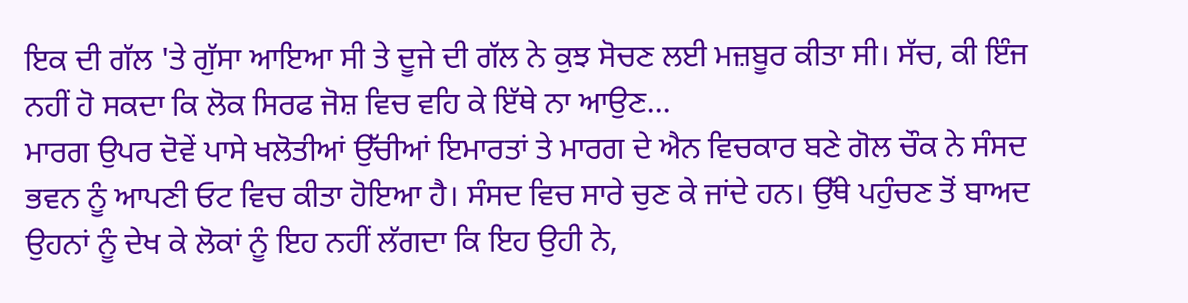ਇਕ ਦੀ ਗੱਲ 'ਤੇ ਗੁੱਸਾ ਆਇਆ ਸੀ ਤੇ ਦੂਜੇ ਦੀ ਗੱਲ ਨੇ ਕੁਝ ਸੋਚਣ ਲਈ ਮਜ਼ਬੂਰ ਕੀਤਾ ਸੀ। ਸੱਚ, ਕੀ ਇੰਜ ਨਹੀਂ ਹੋ ਸਕਦਾ ਕਿ ਲੋਕ ਸਿਰਫ ਜੋਸ਼ ਵਿਚ ਵਹਿ ਕੇ ਇੱਥੇ ਨਾ ਆਉਣ...
ਮਾਰਗ ਉਪਰ ਦੋਵੇਂ ਪਾਸੇ ਖਲੋਤੀਆਂ ਉੱਚੀਆਂ ਇਮਾਰਤਾਂ ਤੇ ਮਾਰਗ ਦੇ ਐਨ ਵਿਚਕਾਰ ਬਣੇ ਗੋਲ ਚੌਕ ਨੇ ਸੰਸਦ ਭਵਨ ਨੂੰ ਆਪਣੀ ਓਟ ਵਿਚ ਕੀਤਾ ਹੋਇਆ ਹੈ। ਸੰਸਦ ਵਿਚ ਸਾਰੇ ਚੁਣ ਕੇ ਜਾਂਦੇ ਹਨ। ਉੱਥੇ ਪਹੁੰਚਣ ਤੋਂ ਬਾਅਦ ਉਹਨਾਂ ਨੂੰ ਦੇਖ ਕੇ ਲੋਕਾਂ ਨੂੰ ਇਹ ਨਹੀਂ ਲੱਗਦਾ ਕਿ ਇਹ ਉਹੀ ਨੇ,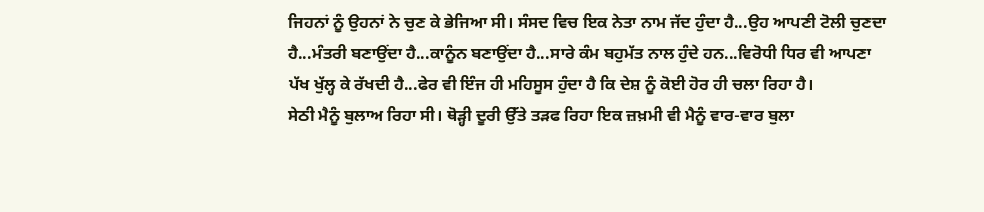ਜਿਹਨਾਂ ਨੂੰ ਉਹਨਾਂ ਨੇ ਚੁਣ ਕੇ ਭੇਜਿਆ ਸੀ। ਸੰਸਦ ਵਿਚ ਇਕ ਨੇਤਾ ਨਾਮ ਜੱਦ ਹੁੰਦਾ ਹੈ...ਉਹ ਆਪਣੀ ਟੋਲੀ ਚੁਣਦਾ ਹੈ...ਮੰਤਰੀ ਬਣਾਉਂਦਾ ਹੈ...ਕਾਨੂੰਨ ਬਣਾਉਂਦਾ ਹੈ...ਸਾਰੇ ਕੰਮ ਬਹੁਮੱਤ ਨਾਲ ਹੁੰਦੇ ਹਨ...ਵਿਰੋਧੀ ਧਿਰ ਵੀ ਆਪਣਾ ਪੱਖ ਖੁੱਲ੍ਹ ਕੇ ਰੱਖਦੀ ਹੈ...ਫੇਰ ਵੀ ਇੰਜ ਹੀ ਮਹਿਸੂਸ ਹੁੰਦਾ ਹੈ ਕਿ ਦੇਸ਼ ਨੂੰ ਕੋਈ ਹੋਰ ਹੀ ਚਲਾ ਰਿਹਾ ਹੈ।
ਸੇਠੀ ਮੈਨੂੰ ਬੁਲਾਅ ਰਿਹਾ ਸੀ। ਥੋੜ੍ਹੀ ਦੂਰੀ ਉੱਤੇ ਤੜਫ ਰਿਹਾ ਇਕ ਜ਼ਖ਼ਮੀ ਵੀ ਮੈਨੂੰ ਵਾਰ-ਵਾਰ ਬੁਲਾ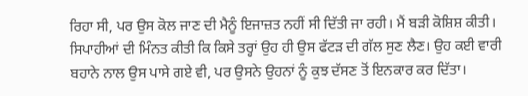ਰਿਹਾ ਸੀ, ਪਰ ਉਸ ਕੋਲ ਜਾਣ ਦੀ ਮੈਨੂੰ ਇਜਾਜ਼ਤ ਨਹੀਂ ਸੀ ਦਿੱਤੀ ਜਾ ਰਹੀ। ਮੈਂ ਬੜੀ ਕੋਸ਼ਿਸ਼ ਕੀਤੀ। ਸਿਪਾਹੀਆਂ ਦੀ ਮਿੰਨਤ ਕੀਤੀ ਕਿ ਕਿਸੇ ਤਰ੍ਹਾਂ ਉਹ ਹੀ ਉਸ ਫੱਟੜ ਦੀ ਗੱਲ ਸੁਣ ਲੈਣ। ਉਹ ਕਈ ਵਾਰੀ ਬਹਾਨੇ ਨਾਲ ਉਸ ਪਾਸੇ ਗਏ ਵੀ, ਪਰ ਉਸਨੇ ਉਹਨਾਂ ਨੂੰ ਕੁਝ ਦੱਸਣ ਤੋਂ ਇਨਕਾਰ ਕਰ ਦਿੱਤਾ।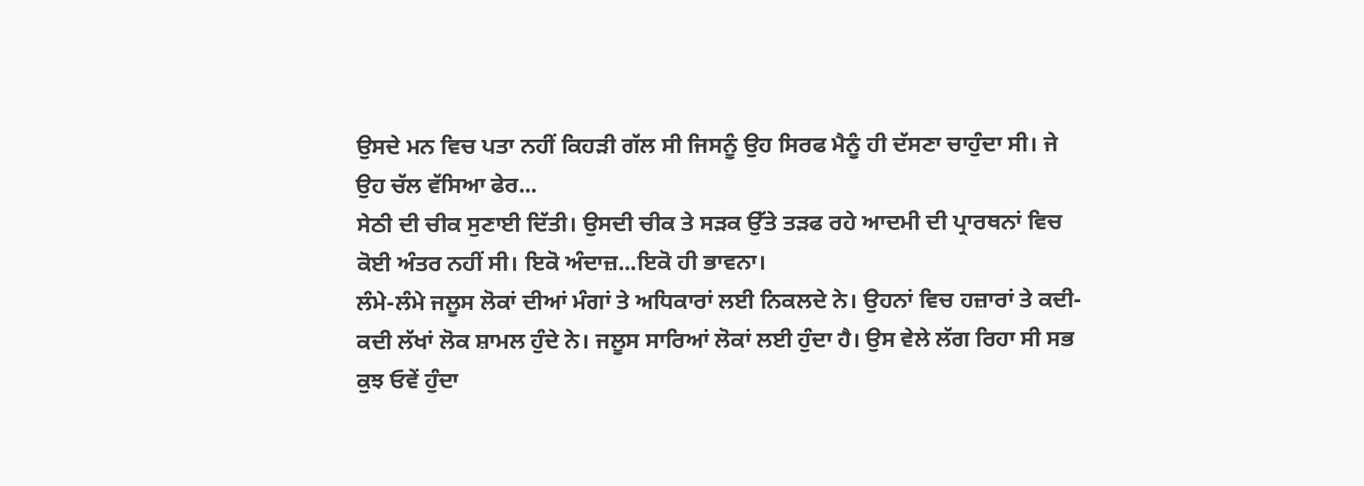ਉਸਦੇ ਮਨ ਵਿਚ ਪਤਾ ਨਹੀਂ ਕਿਹੜੀ ਗੱਲ ਸੀ ਜਿਸਨੂੰ ਉਹ ਸਿਰਫ ਮੈਨੂੰ ਹੀ ਦੱਸਣਾ ਚਾਹੁੰਦਾ ਸੀ। ਜੇ ਉਹ ਚੱਲ ਵੱਸਿਆ ਫੇਰ...
ਸੇਠੀ ਦੀ ਚੀਕ ਸੁਣਾਈ ਦਿੱਤੀ। ਉਸਦੀ ਚੀਕ ਤੇ ਸੜਕ ਉੱਤੇ ਤੜਫ ਰਹੇ ਆਦਮੀ ਦੀ ਪ੍ਰਾਰਥਨਾਂ ਵਿਚ ਕੋਈ ਅੰਤਰ ਨਹੀਂ ਸੀ। ਇਕੋ ਅੰਦਾਜ਼...ਇਕੋ ਹੀ ਭਾਵਨਾ।
ਲੰਮੇ-ਲੰਮੇ ਜਲੂਸ ਲੋਕਾਂ ਦੀਆਂ ਮੰਗਾਂ ਤੇ ਅਧਿਕਾਰਾਂ ਲਈ ਨਿਕਲਦੇ ਨੇ। ਉਹਨਾਂ ਵਿਚ ਹਜ਼ਾਰਾਂ ਤੇ ਕਦੀ-ਕਦੀ ਲੱਖਾਂ ਲੋਕ ਸ਼ਾਮਲ ਹੁੰਦੇ ਨੇ। ਜਲੂਸ ਸਾਰਿਆਂ ਲੋਕਾਂ ਲਈ ਹੁੰਦਾ ਹੈ। ਉਸ ਵੇਲੇ ਲੱਗ ਰਿਹਾ ਸੀ ਸਭ ਕੁਝ ਓਵੇਂ ਹੁੰਦਾ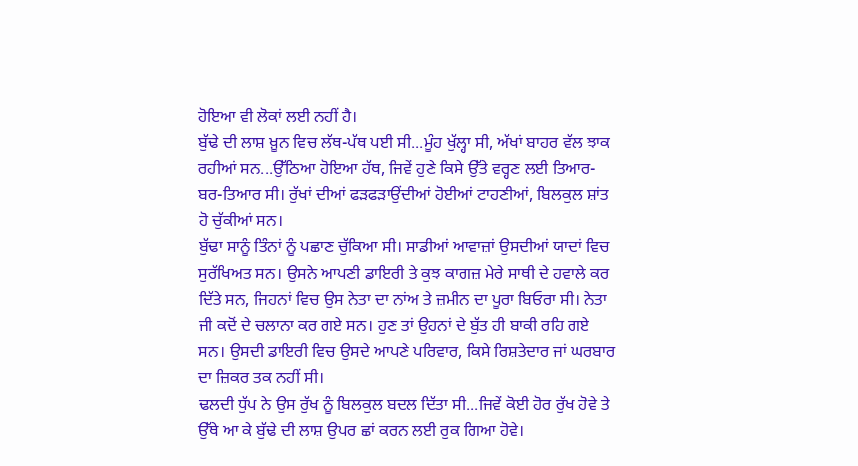ਹੋਇਆ ਵੀ ਲੋਕਾਂ ਲਈ ਨਹੀਂ ਹੈ।
ਬੁੱਢੇ ਦੀ ਲਾਸ਼ ਖ਼ੂਨ ਵਿਚ ਲੱਥ-ਪੱਥ ਪਈ ਸੀ...ਮੂੰਹ ਖੁੱਲ੍ਹਾ ਸੀ, ਅੱਖਾਂ ਬਾਹਰ ਵੱਲ ਝਾਕ ਰਹੀਆਂ ਸਨ...ਉੱਠਿਆ ਹੋਇਆ ਹੱਥ, ਜਿਵੇਂ ਹੁਣੇ ਕਿਸੇ ਉੱਤੇ ਵਰ੍ਹਣ ਲਈ ਤਿਆਰ-ਬਰ-ਤਿਆਰ ਸੀ। ਰੁੱਖਾਂ ਦੀਆਂ ਫੜਫੜਾਉਂਦੀਆਂ ਹੋਈਆਂ ਟਾਹਣੀਆਂ, ਬਿਲਕੁਲ ਸ਼ਾਂਤ ਹੋ ਚੁੱਕੀਆਂ ਸਨ।
ਬੁੱਢਾ ਸਾਨੂੰ ਤਿੰਨਾਂ ਨੂੰ ਪਛਾਣ ਚੁੱਕਿਆ ਸੀ। ਸਾਡੀਆਂ ਆਵਾਜ਼ਾਂ ਉਸਦੀਆਂ ਯਾਦਾਂ ਵਿਚ ਸੁਰੱਖਿਅਤ ਸਨ। ਉਸਨੇ ਆਪਣੀ ਡਾਇਰੀ ਤੇ ਕੁਝ ਕਾਗਜ਼ ਮੇਰੇ ਸਾਥੀ ਦੇ ਹਵਾਲੇ ਕਰ ਦਿੱਤੇ ਸਨ, ਜਿਹਨਾਂ ਵਿਚ ਉਸ ਨੇਤਾ ਦਾ ਨਾਂਅ ਤੇ ਜ਼ਮੀਨ ਦਾ ਪੂਰਾ ਬਿਓਰਾ ਸੀ। ਨੇਤਾ ਜੀ ਕਦੋਂ ਦੇ ਚਲਾਨਾ ਕਰ ਗਏ ਸਨ। ਹੁਣ ਤਾਂ ਉਹਨਾਂ ਦੇ ਬੁੱਤ ਹੀ ਬਾਕੀ ਰਹਿ ਗਏ ਸਨ। ਉਸਦੀ ਡਾਇਰੀ ਵਿਚ ਉਸਦੇ ਆਪਣੇ ਪਰਿਵਾਰ, ਕਿਸੇ ਰਿਸ਼ਤੇਦਾਰ ਜਾਂ ਘਰਬਾਰ ਦਾ ਜ਼ਿਕਰ ਤਕ ਨਹੀਂ ਸੀ।
ਢਲਦੀ ਧੁੱਪ ਨੇ ਉਸ ਰੁੱਖ ਨੂੰ ਬਿਲਕੁਲ ਬਦਲ ਦਿੱਤਾ ਸੀ...ਜਿਵੇਂ ਕੋਈ ਹੋਰ ਰੁੱਖ ਹੋਵੇ ਤੇ ਉੱਥੇ ਆ ਕੇ ਬੁੱਢੇ ਦੀ ਲਾਸ਼ ਉਪਰ ਛਾਂ ਕਰਨ ਲਈ ਰੁਕ ਗਿਆ ਹੋਵੇ।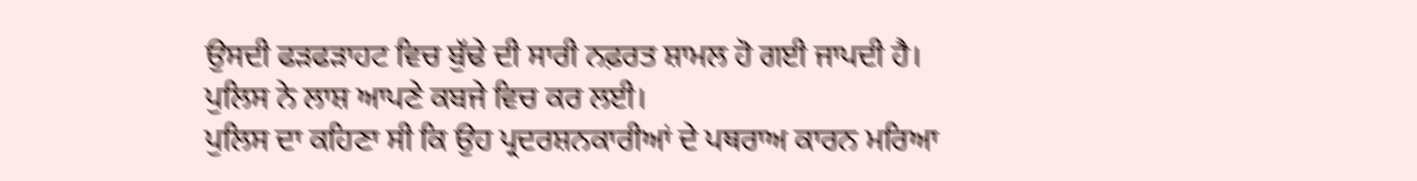ਉਸਦੀ ਫੜਫੜਾਹਟ ਵਿਚ ਬੁੱਢੇ ਦੀ ਸਾਰੀ ਨਫ਼ਰਤ ਸ਼ਾਮਲ ਹੋ ਗਈ ਜਾਪਦੀ ਹੈ।
ਪੁਲਿਸ ਨੇ ਲਾਸ਼ ਆਪਣੇ ਕਬਜੇ ਵਿਚ ਕਰ ਲਈ।
ਪੁਲਿਸ ਦਾ ਕਹਿਣਾ ਸੀ ਕਿ ਉਹ ਪ੍ਰਦਰਸ਼ਨਕਾਰੀਆਂ ਦੇ ਪਥਰਾਅ ਕਾਰਨ ਮਰਿਆ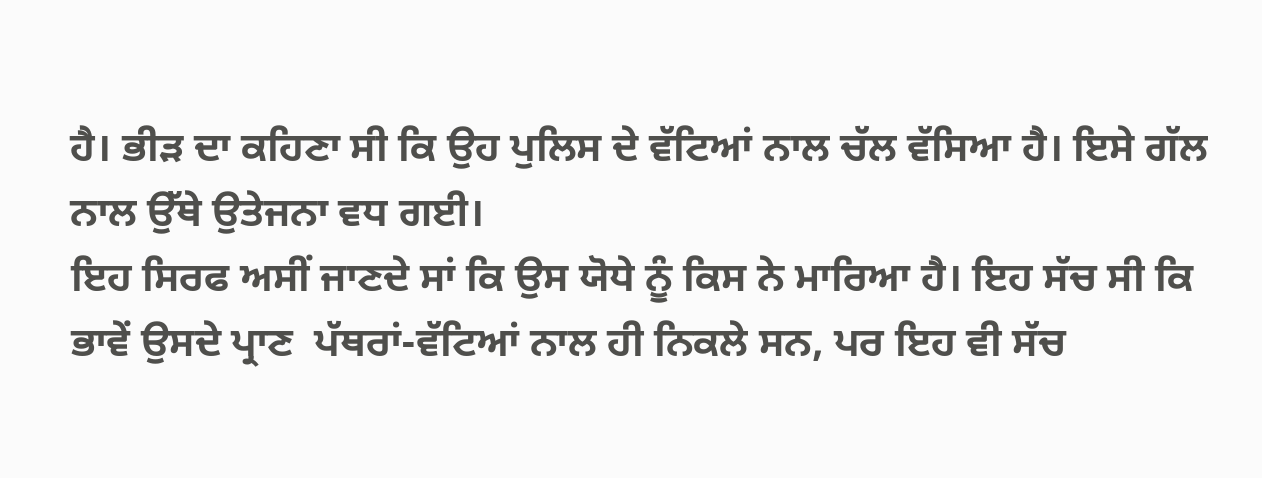ਹੈ। ਭੀੜ ਦਾ ਕਹਿਣਾ ਸੀ ਕਿ ਉਹ ਪੁਲਿਸ ਦੇ ਵੱਟਿਆਂ ਨਾਲ ਚੱਲ ਵੱਸਿਆ ਹੈ। ਇਸੇ ਗੱਲ ਨਾਲ ਉੱਥੇ ਉਤੇਜਨਾ ਵਧ ਗਈ।
ਇਹ ਸਿਰਫ ਅਸੀਂ ਜਾਣਦੇ ਸਾਂ ਕਿ ਉਸ ਯੋਧੇ ਨੂੰ ਕਿਸ ਨੇ ਮਾਰਿਆ ਹੈ। ਇਹ ਸੱਚ ਸੀ ਕਿ ਭਾਵੇਂ ਉਸਦੇ ਪ੍ਰਾਣ  ਪੱਥਰਾਂ-ਵੱਟਿਆਂ ਨਾਲ ਹੀ ਨਿਕਲੇ ਸਨ, ਪਰ ਇਹ ਵੀ ਸੱਚ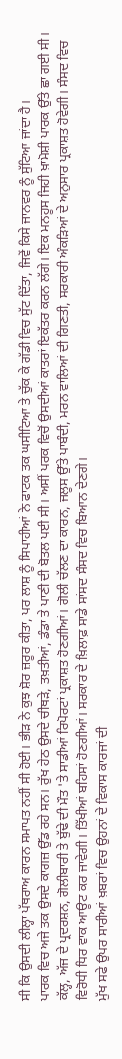ਸੀ ਕਿ ਉਸਦੀ ਲੀਲ੍ਹਾ ਪੱਥਰਾਅ ਕਾਰਨ ਸਮਾਪਤ ਨਹੀਂ ਸੀ ਹੋਈ। ਭੀੜ ਨੇ ਕੁਝ ਸ਼ੋਰ ਜ਼ਰੂਰ ਕੀਤਾ, ਪਰ ਲਾਸ਼ ਨੂੰ ਸਿਪਾਹੀਆਂ ਨੇ ਫਾਟਕ ਤਕ ਘਸੀਟਿਆ ਤੇ ਚੁੱਕ ਕੇ ਗੱਡੀ ਵਿਚ ਸੁੱਟ ਦਿੱਤਾ, ਜਿਵੇਂ ਕਿਸੇ ਜਾਨਵਰ ਨੂੰ ਸੁੱਟਿਆ ਜਾਂਦਾ ਹੈ।
ਪਾਰਕ ਵਿਚ ਅਜੇ ਤਕ ਉਸਦੇ ਕਾਗਜ਼ ਉੱਡ ਰਹੇ ਸਨ। ਰੁੱਖ ਹੇਠ ਉਸਦੇ ਚੀਥੜੇ, ਤਖ਼ਤੀਆਂ, ਡੰਡਾ ਤੇ ਪਾਣੀ ਦੀ ਬੋਤਲ ਪਈ ਸੀ। ਅਸੀਂ ਪਰਕ ਵਿਚੋਂ ਉਸਦੀਆਂ ਕਾਤਰਾਂ ਇਕੱਤਰ ਕਰਨ ਲੱਗੇ। ਇਕ ਮਨਹੂਸ ਜਿਹੀ ਖ਼ਾਮੋਸ਼ੀ ਪਾਰਕ ਉੱਤੇ ਛਾ ਗਈ ਸੀ।
ਕੱਲ੍ਹ, ਅੱਜ ਦੇ ਪ੍ਰਦਰਸ਼ਨ, ਗੋਲੀਬਾਰੀ ਤੇ ਬੁੱਢੇ ਦੀ ਮੌਤ 'ਤੇ ਸਾਡੀਆਂ ਰਿਪੋਰਟਾਂ ਪ੍ਰਕਾਸ਼ਤ ਹੋਣਗੀਆਂ। ਗੋਲੀ ਚੱਲਣ ਦਾ ਕਾਰਨ, ਜਲੂਸ ਉੱਤੇ ਪਾਬੰਦੀ, ਮਰਨ ਵਾਲਿਆਂ ਦੀ ਗਿਣਤੀ, ਸਰਕਾਰੀ ਅੰਕੜਿਆਂ ਦੇ ਅਨੁਸਾਰ ਪ੍ਰਕਾਸ਼ਤ ਹੋਵੇਗੀ। ਸੰਸਦ ਵਿਚ ਵਿਰੋਧੀ ਧਿਰ ਵਾਕ ਆਊਟ ਕਰ ਜਾਵੇਗੀ। ਤਿੱਖੀਆਂ ਬਹਿਸਾਂ ਹੋਣਗੀਆਂ। ਸਰਕਾਰ ਦੇ ਖ਼ਿਲਾਫ਼ ਸਾਡੇ ਸਾਂਸਦ ਸੰਸਦ ਵਿਚ ਬਿਆਨ ਦੇਣਗੇ।
ਮੁੱਖ ਸਫੇ ਉਪਰ ਸਾਰੀਆਂ ਖ਼ਬਰਾਂ ਵਿਚ ਉਹਨਾਂ ਦੇ ਵਿਕਾਸ ਕਾਰਜਾਂ ਦੀ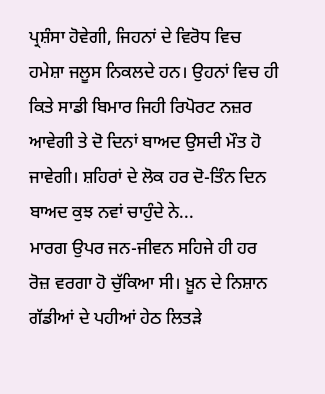ਪ੍ਰਸ਼ੰਸਾ ਹੋਵੇਗੀ, ਜਿਹਨਾਂ ਦੇ ਵਿਰੋਧ ਵਿਚ ਹਮੇਸ਼ਾ ਜਲੂਸ ਨਿਕਲਦੇ ਹਨ। ਉਹਨਾਂ ਵਿਚ ਹੀ ਕਿਤੇ ਸਾਡੀ ਬਿਮਾਰ ਜਿਹੀ ਰਿਪੋਰਟ ਨਜ਼ਰ ਆਵੇਗੀ ਤੇ ਦੋ ਦਿਨਾਂ ਬਾਅਦ ਉਸਦੀ ਮੌਤ ਹੋ ਜਾਵੇਗੀ। ਸ਼ਹਿਰਾਂ ਦੇ ਲੋਕ ਹਰ ਦੋ-ਤਿੰਨ ਦਿਨ ਬਾਅਦ ਕੁਝ ਨਵਾਂ ਚਾਹੁੰਦੇ ਨੇ...
ਮਾਰਗ ਉਪਰ ਜਨ-ਜੀਵਨ ਸਹਿਜੇ ਹੀ ਹਰ ਰੋਜ਼ ਵਰਗਾ ਹੋ ਚੁੱਕਿਆ ਸੀ। ਖ਼ੂਨ ਦੇ ਨਿਸ਼ਾਨ ਗੱਡੀਆਂ ਦੇ ਪਹੀਆਂ ਹੇਠ ਲਿਤੜੇ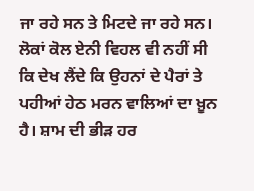ਜਾ ਰਹੇ ਸਨ ਤੇ ਮਿਟਦੇ ਜਾ ਰਹੇ ਸਨ। ਲੋਕਾਂ ਕੋਲ ਏਨੀ ਵਿਹਲ ਵੀ ਨਹੀਂ ਸੀ ਕਿ ਦੇਖ ਲੈਂਦੇ ਕਿ ਉਹਨਾਂ ਦੇ ਪੈਰਾਂ ਤੇ ਪਹੀਆਂ ਹੇਠ ਮਰਨ ਵਾਲਿਆਂ ਦਾ ਖ਼ੂਨ ਹੈ। ਸ਼ਾਮ ਦੀ ਭੀੜ ਹਰ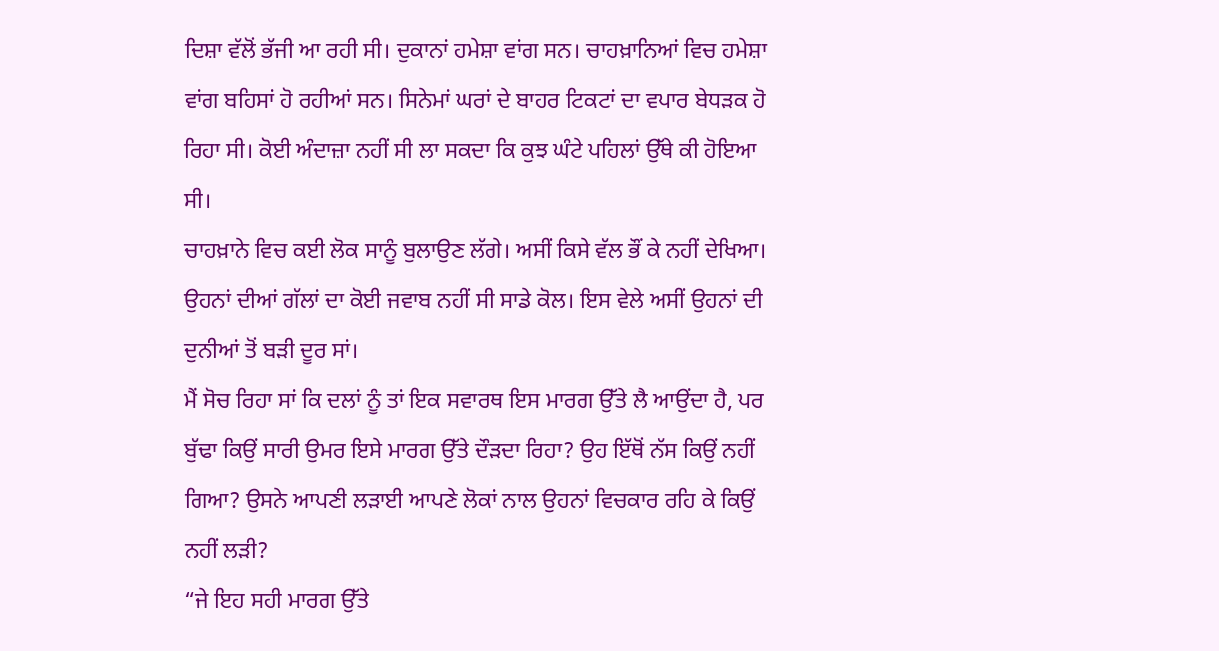ਦਿਸ਼ਾ ਵੱਲੋਂ ਭੱਜੀ ਆ ਰਹੀ ਸੀ। ਦੁਕਾਨਾਂ ਹਮੇਸ਼ਾ ਵਾਂਗ ਸਨ। ਚਾਹਖ਼ਾਨਿਆਂ ਵਿਚ ਹਮੇਸ਼ਾ ਵਾਂਗ ਬਹਿਸਾਂ ਹੋ ਰਹੀਆਂ ਸਨ। ਸਿਨੇਮਾਂ ਘਰਾਂ ਦੇ ਬਾਹਰ ਟਿਕਟਾਂ ਦਾ ਵਪਾਰ ਬੇਧੜਕ ਹੋ ਰਿਹਾ ਸੀ। ਕੋਈ ਅੰਦਾਜ਼ਾ ਨਹੀਂ ਸੀ ਲਾ ਸਕਦਾ ਕਿ ਕੁਝ ਘੰਟੇ ਪਹਿਲਾਂ ਉੱਥੇ ਕੀ ਹੋਇਆ ਸੀ।
ਚਾਹਖ਼ਾਨੇ ਵਿਚ ਕਈ ਲੋਕ ਸਾਨੂੰ ਬੁਲਾਉਣ ਲੱਗੇ। ਅਸੀਂ ਕਿਸੇ ਵੱਲ ਭੌਂ ਕੇ ਨਹੀਂ ਦੇਖਿਆ। ਉਹਨਾਂ ਦੀਆਂ ਗੱਲਾਂ ਦਾ ਕੋਈ ਜਵਾਬ ਨਹੀਂ ਸੀ ਸਾਡੇ ਕੋਲ। ਇਸ ਵੇਲੇ ਅਸੀਂ ਉਹਨਾਂ ਦੀ ਦੁਨੀਆਂ ਤੋਂ ਬੜੀ ਦੂਰ ਸਾਂ।
ਮੈਂ ਸੋਚ ਰਿਹਾ ਸਾਂ ਕਿ ਦਲਾਂ ਨੂੰ ਤਾਂ ਇਕ ਸਵਾਰਥ ਇਸ ਮਾਰਗ ਉੱਤੇ ਲੈ ਆਉਂਦਾ ਹੈ, ਪਰ ਬੁੱਢਾ ਕਿਉਂ ਸਾਰੀ ਉਮਰ ਇਸੇ ਮਾਰਗ ਉੱਤੇ ਦੌੜਦਾ ਰਿਹਾ? ਉਹ ਇੱਥੋਂ ਨੱਸ ਕਿਉਂ ਨਹੀਂ ਗਿਆ? ਉਸਨੇ ਆਪਣੀ ਲੜਾਈ ਆਪਣੇ ਲੋਕਾਂ ਨਾਲ ਉਹਨਾਂ ਵਿਚਕਾਰ ਰਹਿ ਕੇ ਕਿਉਂ ਨਹੀਂ ਲੜੀ?
“ਜੇ ਇਹ ਸਹੀ ਮਾਰਗ ਉੱਤੇ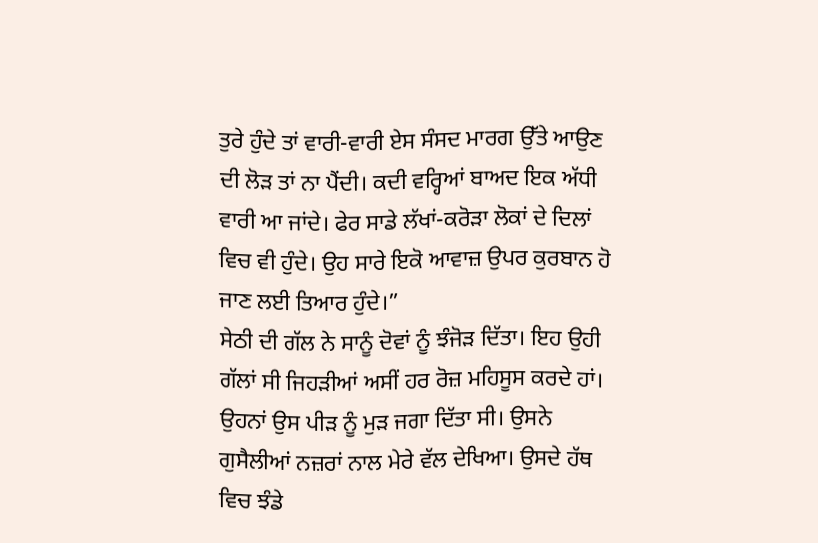ਤੁਰੇ ਹੁੰਦੇ ਤਾਂ ਵਾਰੀ-ਵਾਰੀ ਏਸ ਸੰਸਦ ਮਾਰਗ ਉੱਤੇ ਆਉਣ ਦੀ ਲੋੜ ਤਾਂ ਨਾ ਪੈਂਦੀ। ਕਦੀ ਵਰ੍ਹਿਆਂ ਬਾਅਦ ਇਕ ਅੱਧੀ ਵਾਰੀ ਆ ਜਾਂਦੇ। ਫੇਰ ਸਾਡੇ ਲੱਖਾਂ-ਕਰੋੜਾ ਲੋਕਾਂ ਦੇ ਦਿਲਾਂ ਵਿਚ ਵੀ ਹੁੰਦੇ। ਉਹ ਸਾਰੇ ਇਕੋ ਆਵਾਜ਼ ਉਪਰ ਕੁਰਬਾਨ ਹੋ ਜਾਣ ਲਈ ਤਿਆਰ ਹੁੰਦੇ।”
ਸੇਠੀ ਦੀ ਗੱਲ ਨੇ ਸਾਨੂੰ ਦੋਵਾਂ ਨੂੰ ਝੰਜੋੜ ਦਿੱਤਾ। ਇਹ ਉਹੀ ਗੱਲਾਂ ਸੀ ਜਿਹੜੀਆਂ ਅਸੀਂ ਹਰ ਰੋਜ਼ ਮਹਿਸੂਸ ਕਰਦੇ ਹਾਂ। ਉਹਨਾਂ ਉਸ ਪੀੜ ਨੂੰ ਮੁੜ ਜਗਾ ਦਿੱਤਾ ਸੀ। ਉਸਨੇ ਗੁਸੈਲੀਆਂ ਨਜ਼ਰਾਂ ਨਾਲ ਮੇਰੇ ਵੱਲ ਦੇਖਿਆ। ਉਸਦੇ ਹੱਥ ਵਿਚ ਝੰਡੇ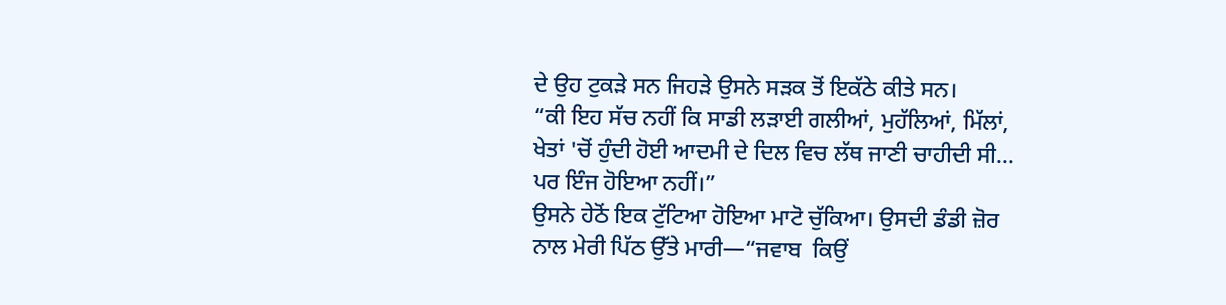ਦੇ ਉਹ ਟੁਕੜੇ ਸਨ ਜਿਹੜੇ ਉਸਨੇ ਸੜਕ ਤੋਂ ਇਕੱਠੇ ਕੀਤੇ ਸਨ।
“ਕੀ ਇਹ ਸੱਚ ਨਹੀਂ ਕਿ ਸਾਡੀ ਲੜਾਈ ਗਲੀਆਂ, ਮੁਹੱਲਿਆਂ, ਮਿੱਲਾਂ, ਖੇਤਾਂ 'ਚੋਂ ਹੁੰਦੀ ਹੋਈ ਆਦਮੀ ਦੇ ਦਿਲ ਵਿਚ ਲੱਥ ਜਾਣੀ ਚਾਹੀਦੀ ਸੀ... ਪਰ ਇੰਜ ਹੋਇਆ ਨਹੀਂ।”
ਉਸਨੇ ਹੇਠੋਂ ਇਕ ਟੁੱਟਿਆ ਹੋਇਆ ਮਾਟੋ ਚੁੱਕਿਆ। ਉਸਦੀ ਡੰਡੀ ਜ਼ੋਰ ਨਾਲ ਮੇਰੀ ਪਿੱਠ ਉੱਤੇ ਮਾਰੀ—“ਜਵਾਬ  ਕਿਉਂ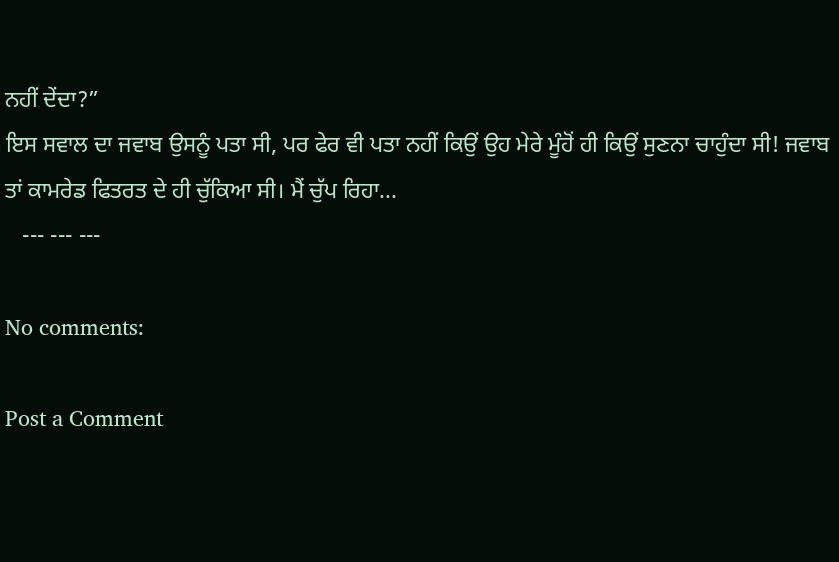ਨਹੀਂ ਦੇਂਦਾ?”
ਇਸ ਸਵਾਲ ਦਾ ਜਵਾਬ ਉਸਨੂੰ ਪਤਾ ਸੀ, ਪਰ ਫੇਰ ਵੀ ਪਤਾ ਨਹੀਂ ਕਿਉਂ ਉਹ ਮੇਰੇ ਮੂੰਹੋਂ ਹੀ ਕਿਉਂ ਸੁਣਨਾ ਚਾਹੁੰਦਾ ਸੀ! ਜਵਾਬ ਤਾਂ ਕਾਮਰੇਡ ਫਿਤਰਤ ਦੇ ਹੀ ਚੁੱਕਿਆ ਸੀ। ਮੈਂ ਚੁੱਪ ਰਿਹਾ...
   --- --- ---

No comments:

Post a Comment